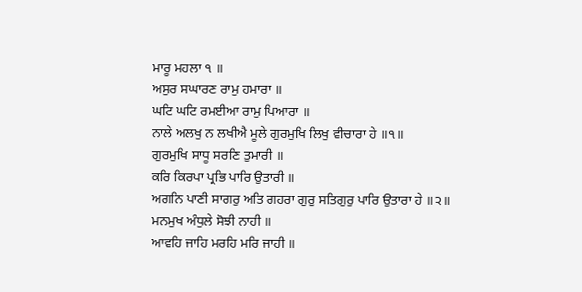ਮਾਰੂ ਮਹਲਾ ੧ ॥
ਅਸੁਰ ਸਘਾਰਣ ਰਾਮੁ ਹਮਾਰਾ ॥
ਘਟਿ ਘਟਿ ਰਮਈਆ ਰਾਮੁ ਪਿਆਰਾ ॥
ਨਾਲੇ ਅਲਖੁ ਨ ਲਖੀਐ ਮੂਲੇ ਗੁਰਮੁਖਿ ਲਿਖੁ ਵੀਚਾਰਾ ਹੇ ॥੧॥
ਗੁਰਮੁਖਿ ਸਾਧੂ ਸਰਣਿ ਤੁਮਾਰੀ ॥
ਕਰਿ ਕਿਰਪਾ ਪ੍ਰਭਿ ਪਾਰਿ ਉਤਾਰੀ ॥
ਅਗਨਿ ਪਾਣੀ ਸਾਗਰੁ ਅਤਿ ਗਹਰਾ ਗੁਰੁ ਸਤਿਗੁਰੁ ਪਾਰਿ ਉਤਾਰਾ ਹੇ ॥੨॥
ਮਨਮੁਖ ਅੰਧੁਲੇ ਸੋਝੀ ਨਾਹੀ ॥
ਆਵਹਿ ਜਾਹਿ ਮਰਹਿ ਮਰਿ ਜਾਹੀ ॥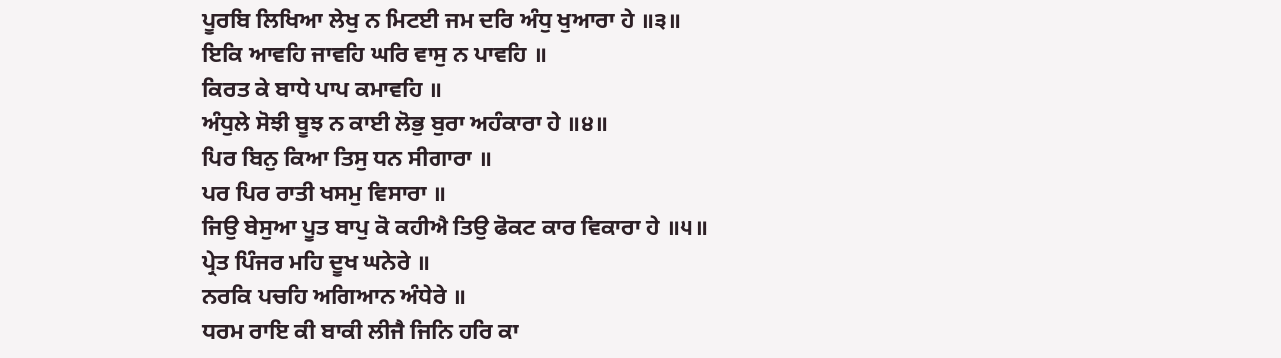ਪੂਰਬਿ ਲਿਖਿਆ ਲੇਖੁ ਨ ਮਿਟਈ ਜਮ ਦਰਿ ਅੰਧੁ ਖੁਆਰਾ ਹੇ ॥੩॥
ਇਕਿ ਆਵਹਿ ਜਾਵਹਿ ਘਰਿ ਵਾਸੁ ਨ ਪਾਵਹਿ ॥
ਕਿਰਤ ਕੇ ਬਾਧੇ ਪਾਪ ਕਮਾਵਹਿ ॥
ਅੰਧੁਲੇ ਸੋਝੀ ਬੂਝ ਨ ਕਾਈ ਲੋਭੁ ਬੁਰਾ ਅਹੰਕਾਰਾ ਹੇ ॥੪॥
ਪਿਰ ਬਿਨੁ ਕਿਆ ਤਿਸੁ ਧਨ ਸੀਗਾਰਾ ॥
ਪਰ ਪਿਰ ਰਾਤੀ ਖਸਮੁ ਵਿਸਾਰਾ ॥
ਜਿਉ ਬੇਸੁਆ ਪੂਤ ਬਾਪੁ ਕੋ ਕਹੀਐ ਤਿਉ ਫੋਕਟ ਕਾਰ ਵਿਕਾਰਾ ਹੇ ॥੫॥
ਪ੍ਰੇਤ ਪਿੰਜਰ ਮਹਿ ਦੂਖ ਘਨੇਰੇ ॥
ਨਰਕਿ ਪਚਹਿ ਅਗਿਆਨ ਅੰਧੇਰੇ ॥
ਧਰਮ ਰਾਇ ਕੀ ਬਾਕੀ ਲੀਜੈ ਜਿਨਿ ਹਰਿ ਕਾ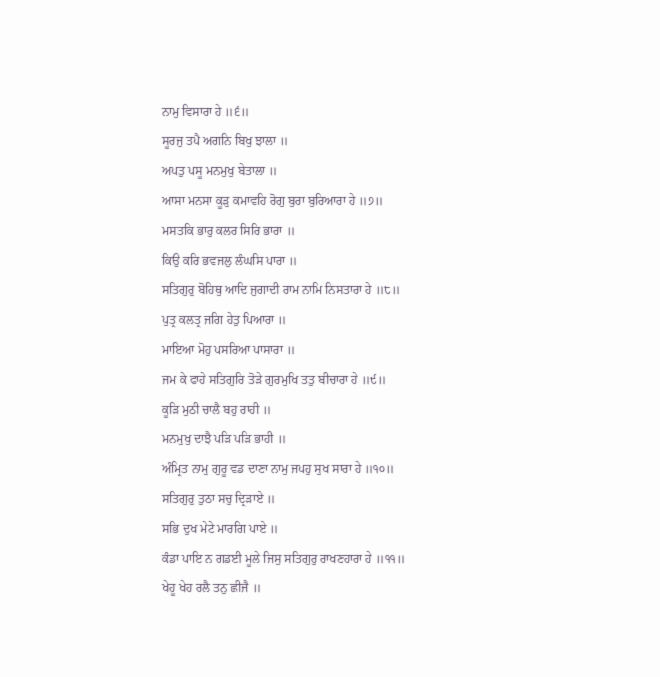ਨਾਮੁ ਵਿਸਾਰਾ ਹੇ ॥੬॥
ਸੂਰਜੁ ਤਪੈ ਅਗਨਿ ਬਿਖੁ ਝਾਲਾ ॥
ਅਪਤੁ ਪਸੂ ਮਨਮੁਖੁ ਬੇਤਾਲਾ ॥
ਆਸਾ ਮਨਸਾ ਕੂੜੁ ਕਮਾਵਹਿ ਰੋਗੁ ਬੁਰਾ ਬੁਰਿਆਰਾ ਹੇ ॥੭॥
ਮਸਤਕਿ ਭਾਰੁ ਕਲਰ ਸਿਰਿ ਭਾਰਾ ॥
ਕਿਉ ਕਰਿ ਭਵਜਲੁ ਲੰਘਸਿ ਪਾਰਾ ॥
ਸਤਿਗੁਰੁ ਬੋਹਿਥੁ ਆਦਿ ਜੁਗਾਦੀ ਰਾਮ ਨਾਮਿ ਨਿਸਤਾਰਾ ਹੇ ॥੮॥
ਪੁਤ੍ਰ ਕਲਤ੍ਰ ਜਗਿ ਹੇਤੁ ਪਿਆਰਾ ॥
ਮਾਇਆ ਮੋਹੁ ਪਸਰਿਆ ਪਾਸਾਰਾ ॥
ਜਮ ਕੇ ਫਾਹੇ ਸਤਿਗੁਰਿ ਤੋੜੇ ਗੁਰਮੁਖਿ ਤਤੁ ਬੀਚਾਰਾ ਹੇ ॥੯॥
ਕੂੜਿ ਮੁਠੀ ਚਾਲੈ ਬਹੁ ਰਾਹੀ ॥
ਮਨਮੁਖੁ ਦਾਝੈ ਪੜਿ ਪੜਿ ਭਾਹੀ ॥
ਅੰਮ੍ਰਿਤ ਨਾਮੁ ਗੁਰੂ ਵਡ ਦਾਣਾ ਨਾਮੁ ਜਪਹੁ ਸੁਖ ਸਾਰਾ ਹੇ ॥੧੦॥
ਸਤਿਗੁਰੁ ਤੁਠਾ ਸਚੁ ਦ੍ਰਿੜਾਏ ॥
ਸਭਿ ਦੁਖ ਮੇਟੇ ਮਾਰਗਿ ਪਾਏ ॥
ਕੰਡਾ ਪਾਇ ਨ ਗਡਈ ਮੂਲੇ ਜਿਸੁ ਸਤਿਗੁਰੁ ਰਾਖਣਹਾਰਾ ਹੇ ॥੧੧॥
ਖੇਹੂ ਖੇਹ ਰਲੈ ਤਨੁ ਛੀਜੈ ॥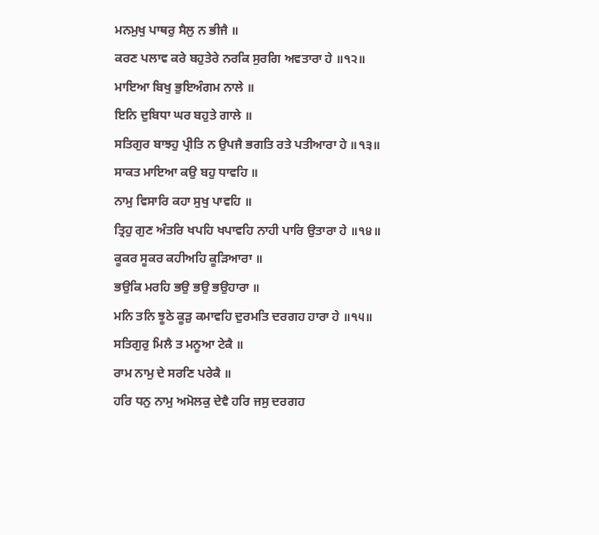ਮਨਮੁਖੁ ਪਾਥਰੁ ਸੈਲੁ ਨ ਭੀਜੈ ॥
ਕਰਣ ਪਲਾਵ ਕਰੇ ਬਹੁਤੇਰੇ ਨਰਕਿ ਸੁਰਗਿ ਅਵਤਾਰਾ ਹੇ ॥੧੨॥
ਮਾਇਆ ਬਿਖੁ ਭੁਇਅੰਗਮ ਨਾਲੇ ॥
ਇਨਿ ਦੁਬਿਧਾ ਘਰ ਬਹੁਤੇ ਗਾਲੇ ॥
ਸਤਿਗੁਰ ਬਾਝਹੁ ਪ੍ਰੀਤਿ ਨ ਉਪਜੈ ਭਗਤਿ ਰਤੇ ਪਤੀਆਰਾ ਹੇ ॥੧੩॥
ਸਾਕਤ ਮਾਇਆ ਕਉ ਬਹੁ ਧਾਵਹਿ ॥
ਨਾਮੁ ਵਿਸਾਰਿ ਕਹਾ ਸੁਖੁ ਪਾਵਹਿ ॥
ਤ੍ਰਿਹੁ ਗੁਣ ਅੰਤਰਿ ਖਪਹਿ ਖਪਾਵਹਿ ਨਾਹੀ ਪਾਰਿ ਉਤਾਰਾ ਹੇ ॥੧੪॥
ਕੂਕਰ ਸੂਕਰ ਕਹੀਅਹਿ ਕੂੜਿਆਰਾ ॥
ਭਉਕਿ ਮਰਹਿ ਭਉ ਭਉ ਭਉਹਾਰਾ ॥
ਮਨਿ ਤਨਿ ਝੂਠੇ ਕੂੜੁ ਕਮਾਵਹਿ ਦੁਰਮਤਿ ਦਰਗਹ ਹਾਰਾ ਹੇ ॥੧੫॥
ਸਤਿਗੁਰੁ ਮਿਲੈ ਤ ਮਨੂਆ ਟੇਕੈ ॥
ਰਾਮ ਨਾਮੁ ਦੇ ਸਰਣਿ ਪਰੇਕੈ ॥
ਹਰਿ ਧਨੁ ਨਾਮੁ ਅਮੋਲਕੁ ਦੇਵੈ ਹਰਿ ਜਸੁ ਦਰਗਹ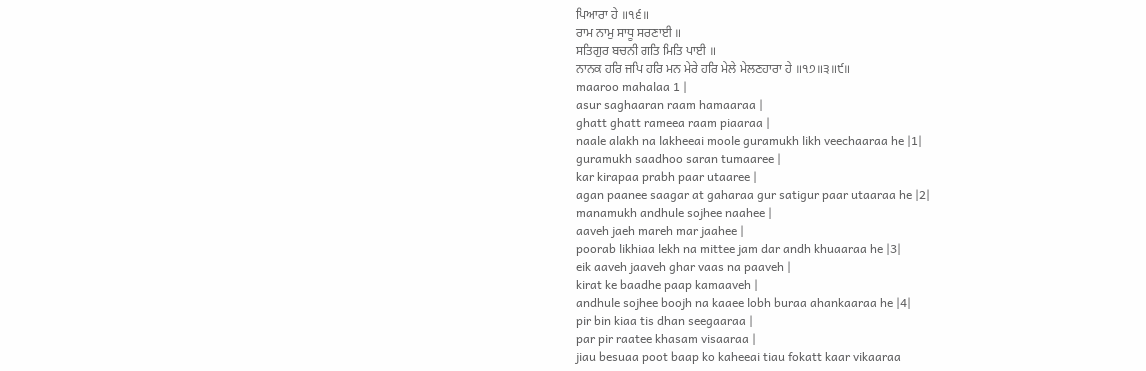ਪਿਆਰਾ ਹੇ ॥੧੬॥
ਰਾਮ ਨਾਮੁ ਸਾਧੂ ਸਰਣਾਈ ॥
ਸਤਿਗੁਰ ਬਚਨੀ ਗਤਿ ਮਿਤਿ ਪਾਈ ॥
ਨਾਨਕ ਹਰਿ ਜਪਿ ਹਰਿ ਮਨ ਮੇਰੇ ਹਰਿ ਮੇਲੇ ਮੇਲਣਹਾਰਾ ਹੇ ॥੧੭॥੩॥੯॥
maaroo mahalaa 1 |
asur saghaaran raam hamaaraa |
ghatt ghatt rameea raam piaaraa |
naale alakh na lakheeai moole guramukh likh veechaaraa he |1|
guramukh saadhoo saran tumaaree |
kar kirapaa prabh paar utaaree |
agan paanee saagar at gaharaa gur satigur paar utaaraa he |2|
manamukh andhule sojhee naahee |
aaveh jaeh mareh mar jaahee |
poorab likhiaa lekh na mittee jam dar andh khuaaraa he |3|
eik aaveh jaaveh ghar vaas na paaveh |
kirat ke baadhe paap kamaaveh |
andhule sojhee boojh na kaaee lobh buraa ahankaaraa he |4|
pir bin kiaa tis dhan seegaaraa |
par pir raatee khasam visaaraa |
jiau besuaa poot baap ko kaheeai tiau fokatt kaar vikaaraa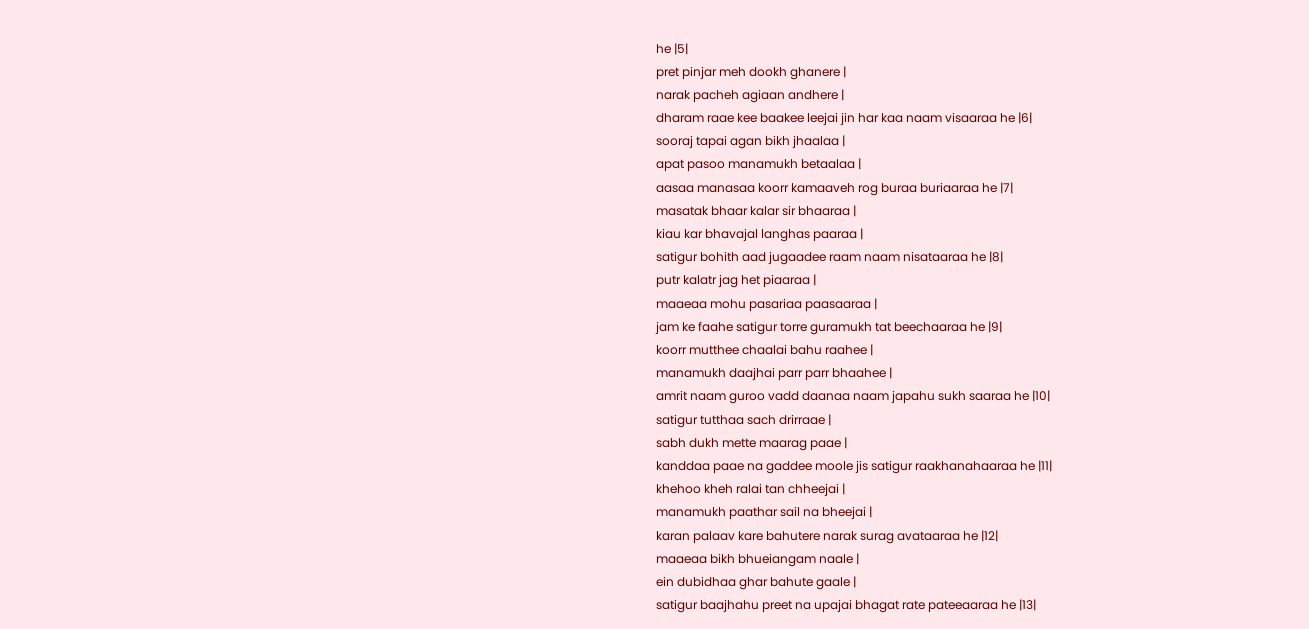he |5|
pret pinjar meh dookh ghanere |
narak pacheh agiaan andhere |
dharam raae kee baakee leejai jin har kaa naam visaaraa he |6|
sooraj tapai agan bikh jhaalaa |
apat pasoo manamukh betaalaa |
aasaa manasaa koorr kamaaveh rog buraa buriaaraa he |7|
masatak bhaar kalar sir bhaaraa |
kiau kar bhavajal langhas paaraa |
satigur bohith aad jugaadee raam naam nisataaraa he |8|
putr kalatr jag het piaaraa |
maaeaa mohu pasariaa paasaaraa |
jam ke faahe satigur torre guramukh tat beechaaraa he |9|
koorr mutthee chaalai bahu raahee |
manamukh daajhai parr parr bhaahee |
amrit naam guroo vadd daanaa naam japahu sukh saaraa he |10|
satigur tutthaa sach drirraae |
sabh dukh mette maarag paae |
kanddaa paae na gaddee moole jis satigur raakhanahaaraa he |11|
khehoo kheh ralai tan chheejai |
manamukh paathar sail na bheejai |
karan palaav kare bahutere narak surag avataaraa he |12|
maaeaa bikh bhueiangam naale |
ein dubidhaa ghar bahute gaale |
satigur baajhahu preet na upajai bhagat rate pateeaaraa he |13|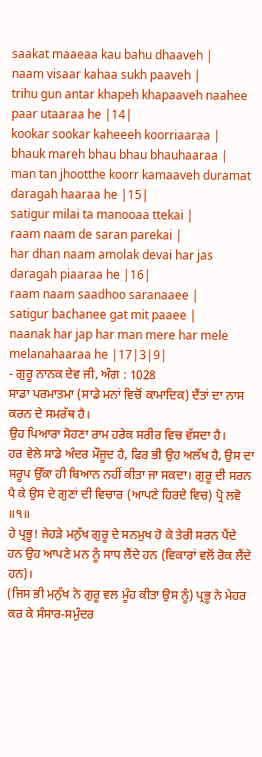saakat maaeaa kau bahu dhaaveh |
naam visaar kahaa sukh paaveh |
trihu gun antar khapeh khapaaveh naahee paar utaaraa he |14|
kookar sookar kaheeeh koorriaaraa |
bhauk mareh bhau bhau bhauhaaraa |
man tan jhootthe koorr kamaaveh duramat daragah haaraa he |15|
satigur milai ta manooaa ttekai |
raam naam de saran parekai |
har dhan naam amolak devai har jas daragah piaaraa he |16|
raam naam saadhoo saranaaee |
satigur bachanee gat mit paaee |
naanak har jap har man mere har mele melanahaaraa he |17|3|9|
- ਗੁਰੂ ਨਾਨਕ ਦੇਵ ਜੀ, ਅੰਗ : 1028
ਸਾਡਾ ਪਰਮਾਤਮਾ (ਸਾਡੇ ਮਨਾਂ ਵਿਚੋਂ ਕਾਮਾਦਿਕ) ਦੈਂਤਾਂ ਦਾ ਨਾਸ ਕਰਨ ਦੇ ਸਮਰੱਥ ਹੈ।
ਉਹ ਪਿਆਰਾ ਸੋਹਣਾ ਰਾਮ ਹਰੇਕ ਸਰੀਰ ਵਿਚ ਵੱਸਦਾ ਹੈ।
ਹਰ ਵੇਲੇ ਸਾਡੇ ਅੰਦਰ ਮੌਜੂਦ ਹੈ, ਫਿਰ ਭੀ ਉਹ ਅਲੱਖ ਹੈ, ਉਸ ਦਾ ਸਰੂਪ ਉੱਕਾ ਹੀ ਬਿਆਨ ਨਹੀਂ ਕੀਤਾ ਜਾ ਸਕਦਾ। ਗੁਰੂ ਦੀ ਸਰਨ ਪੈ ਕੇ ਉਸ ਦੇ ਗੁਣਾਂ ਦੀ ਵਿਚਾਰ (ਆਪਣੇ ਹਿਰਦੇ ਵਿਚ) ਪ੍ਰੋ ਲਵੋ ॥੧॥
ਹੇ ਪ੍ਰਭੂ! ਜੇਹੜੇ ਮਨੁੱਖ ਗੁਰੂ ਦੇ ਸਨਮੁਖ ਹੋ ਕੇ ਤੇਰੀ ਸਰਨ ਪੈਂਦੇ ਹਨ ਉਹ ਆਪਣੇ ਮਨ ਨੂੰ ਸਾਧ ਲੈਂਦੇ ਹਨ (ਵਿਕਾਰਾਂ ਵਲੋਂ ਰੋਕ ਲੈਂਦੇ ਹਨ)।
(ਜਿਸ ਭੀ ਮਨੁੱਖ ਨੇ ਗੁਰੂ ਵਲ ਮੂੰਹ ਕੀਤਾ ਉਸ ਨੂੰ) ਪ੍ਰਭੂ ਨੇ ਮੇਹਰ ਕਰ ਕੇ ਸੰਸਾਰ-ਸਮੁੰਦਰ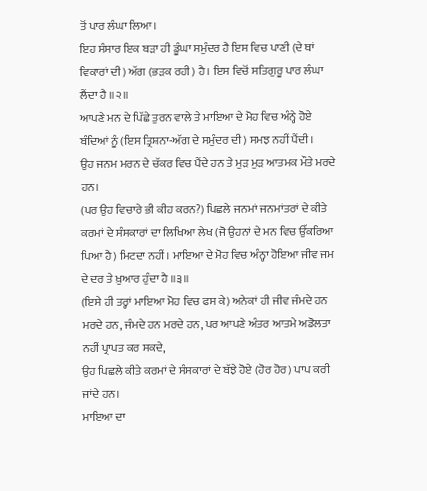ਤੋਂ ਪਾਰ ਲੰਘਾ ਲਿਆ।
ਇਹ ਸੰਸਾਰ ਇਕ ਬੜਾ ਹੀ ਡੂੰਘਾ ਸਮੁੰਦਰ ਹੈ ਇਸ ਵਿਚ ਪਾਣੀ (ਦੇ ਥਾਂ ਵਿਕਾਰਾਂ ਦੀ) ਅੱਗ (ਭੜਕ ਰਹੀ) ਹੈ। ਇਸ ਵਿਚੋਂ ਸਤਿਗੁਰੂ ਪਾਰ ਲੰਘਾ ਲੈਂਦਾ ਹੈ ॥੨॥
ਆਪਣੇ ਮਨ ਦੇ ਪਿੱਛੇ ਤੁਰਨ ਵਾਲੇ ਤੇ ਮਾਇਆ ਦੇ ਮੋਹ ਵਿਚ ਅੰਨ੍ਹੇ ਹੋਏ ਬੰਦਿਆਂ ਨੂੰ (ਇਸ ਤ੍ਰਿਸ਼ਨਾ-ਅੱਗ ਦੇ ਸਮੁੰਦਰ ਦੀ) ਸਮਝ ਨਹੀਂ ਪੈਂਦੀ।
ਉਹ ਜਨਮ ਮਰਨ ਦੇ ਚੱਕਰ ਵਿਚ ਪੈਂਦੇ ਹਨ ਤੇ ਮੁੜ ਮੁੜ ਆਤਮਕ ਮੌਤੇ ਮਰਦੇ ਹਨ।
(ਪਰ ਉਹ ਵਿਚਾਰੇ ਭੀ ਕੀਹ ਕਰਨ?) ਪਿਛਲੇ ਜਨਮਾਂ ਜਨਮਾਂਤਰਾਂ ਦੇ ਕੀਤੇ ਕਰਮਾਂ ਦੇ ਸੰਸਕਾਰਾਂ ਦਾ ਲਿਖਿਆ ਲੇਖ (ਜੋ ਉਹਨਾਂ ਦੇ ਮਨ ਵਿਚ ਉੱਕਰਿਆ ਪਿਆ ਹੈ) ਮਿਟਦਾ ਨਹੀਂ। ਮਾਇਆ ਦੇ ਮੋਹ ਵਿਚ ਅੰਨ੍ਹਾ ਹੋਇਆ ਜੀਵ ਜਮ ਦੇ ਦਰ ਤੇ ਖ਼ੁਆਰ ਹੁੰਦਾ ਹੈ ॥੩॥
(ਇਸੇ ਹੀ ਤਰ੍ਹਾਂ ਮਾਇਆ ਮੋਹ ਵਿਚ ਫਸ ਕੇ) ਅਨੇਕਾਂ ਹੀ ਜੀਵ ਜੰਮਦੇ ਹਨ ਮਰਦੇ ਹਨ, ਜੰਮਦੇ ਹਨ ਮਰਦੇ ਹਨ, ਪਰ ਆਪਣੇ ਅੰਤਰ ਆਤਮੇ ਅਡੋਲਤਾ ਨਹੀਂ ਪ੍ਰਾਪਤ ਕਰ ਸਕਦੇ,
ਉਹ ਪਿਛਲੇ ਕੀਤੇ ਕਰਮਾਂ ਦੇ ਸੰਸਕਾਰਾਂ ਦੇ ਬੱਝੇ ਹੋਏ (ਹੋਰ ਹੋਰ) ਪਾਪ ਕਰੀ ਜਾਂਦੇ ਹਨ।
ਮਾਇਆ ਦਾ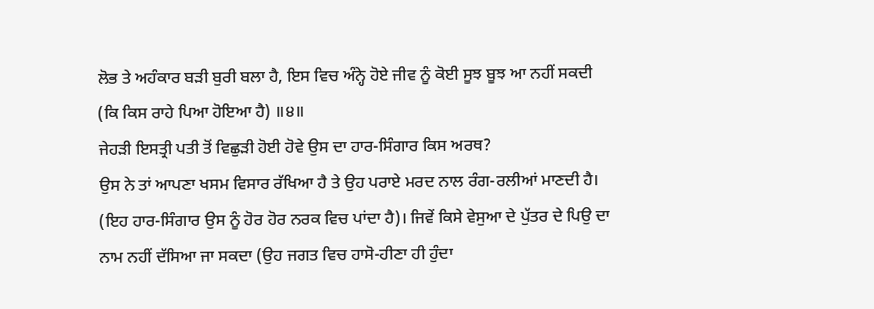ਲੋਭ ਤੇ ਅਹੰਕਾਰ ਬੜੀ ਬੁਰੀ ਬਲਾ ਹੈ, ਇਸ ਵਿਚ ਅੰਨ੍ਹੇ ਹੋਏ ਜੀਵ ਨੂੰ ਕੋਈ ਸੂਝ ਬੂਝ ਆ ਨਹੀਂ ਸਕਦੀ (ਕਿ ਕਿਸ ਰਾਹੇ ਪਿਆ ਹੋਇਆ ਹੈ) ॥੪॥
ਜੇਹੜੀ ਇਸਤ੍ਰੀ ਪਤੀ ਤੋਂ ਵਿਛੁੜੀ ਹੋਈ ਹੋਵੇ ਉਸ ਦਾ ਹਾਰ-ਸਿੰਗਾਰ ਕਿਸ ਅਰਥ?
ਉਸ ਨੇ ਤਾਂ ਆਪਣਾ ਖਸਮ ਵਿਸਾਰ ਰੱਖਿਆ ਹੈ ਤੇ ਉਹ ਪਰਾਏ ਮਰਦ ਨਾਲ ਰੰਗ-ਰਲੀਆਂ ਮਾਣਦੀ ਹੈ।
(ਇਹ ਹਾਰ-ਸਿੰਗਾਰ ਉਸ ਨੂੰ ਹੋਰ ਹੋਰ ਨਰਕ ਵਿਚ ਪਾਂਦਾ ਹੈ)। ਜਿਵੇਂ ਕਿਸੇ ਵੇਸੁਆ ਦੇ ਪੁੱਤਰ ਦੇ ਪਿਉ ਦਾ ਨਾਮ ਨਹੀਂ ਦੱਸਿਆ ਜਾ ਸਕਦਾ (ਉਹ ਜਗਤ ਵਿਚ ਹਾਸੋ-ਹੀਣਾ ਹੀ ਹੁੰਦਾ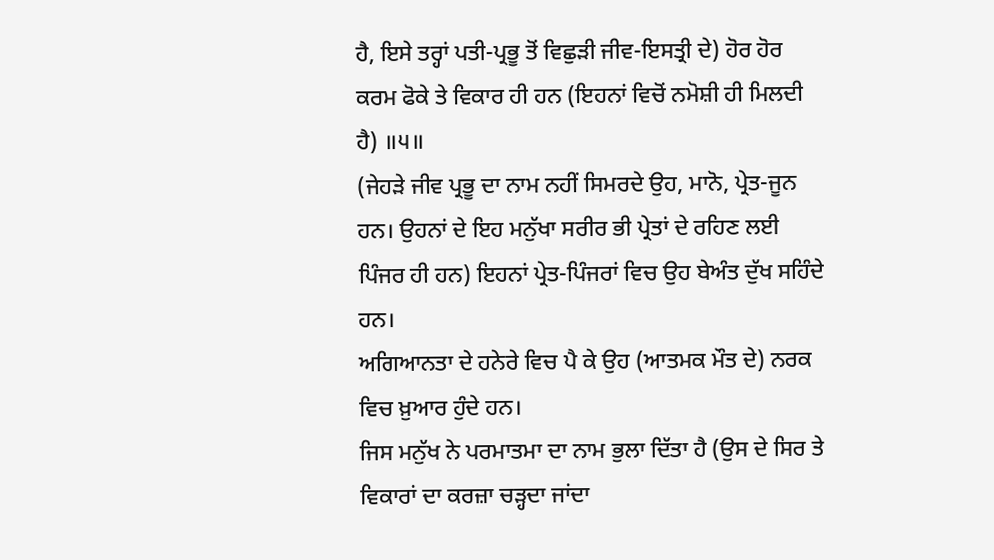ਹੈ, ਇਸੇ ਤਰ੍ਹਾਂ ਪਤੀ-ਪ੍ਰਭੂ ਤੋਂ ਵਿਛੁੜੀ ਜੀਵ-ਇਸਤ੍ਰੀ ਦੇ) ਹੋਰ ਹੋਰ ਕਰਮ ਫੋਕੇ ਤੇ ਵਿਕਾਰ ਹੀ ਹਨ (ਇਹਨਾਂ ਵਿਚੋਂ ਨਮੋਸ਼ੀ ਹੀ ਮਿਲਦੀ ਹੈ) ॥੫॥
(ਜੇਹੜੇ ਜੀਵ ਪ੍ਰਭੂ ਦਾ ਨਾਮ ਨਹੀਂ ਸਿਮਰਦੇ ਉਹ, ਮਾਨੋ, ਪ੍ਰੇਤ-ਜੂਨ ਹਨ। ਉਹਨਾਂ ਦੇ ਇਹ ਮਨੁੱਖਾ ਸਰੀਰ ਭੀ ਪ੍ਰੇਤਾਂ ਦੇ ਰਹਿਣ ਲਈ ਪਿੰਜਰ ਹੀ ਹਨ) ਇਹਨਾਂ ਪ੍ਰੇਤ-ਪਿੰਜਰਾਂ ਵਿਚ ਉਹ ਬੇਅੰਤ ਦੁੱਖ ਸਹਿੰਦੇ ਹਨ।
ਅਗਿਆਨਤਾ ਦੇ ਹਨੇਰੇ ਵਿਚ ਪੈ ਕੇ ਉਹ (ਆਤਮਕ ਮੌਤ ਦੇ) ਨਰਕ ਵਿਚ ਖ਼ੁਆਰ ਹੁੰਦੇ ਹਨ।
ਜਿਸ ਮਨੁੱਖ ਨੇ ਪਰਮਾਤਮਾ ਦਾ ਨਾਮ ਭੁਲਾ ਦਿੱਤਾ ਹੈ (ਉਸ ਦੇ ਸਿਰ ਤੇ ਵਿਕਾਰਾਂ ਦਾ ਕਰਜ਼ਾ ਚੜ੍ਹਦਾ ਜਾਂਦਾ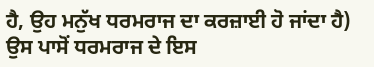ਹੈ, ਉਹ ਮਨੁੱਖ ਧਰਮਰਾਜ ਦਾ ਕਰਜ਼ਾਈ ਹੋ ਜਾਂਦਾ ਹੈ) ਉਸ ਪਾਸੋਂ ਧਰਮਰਾਜ ਦੇ ਇਸ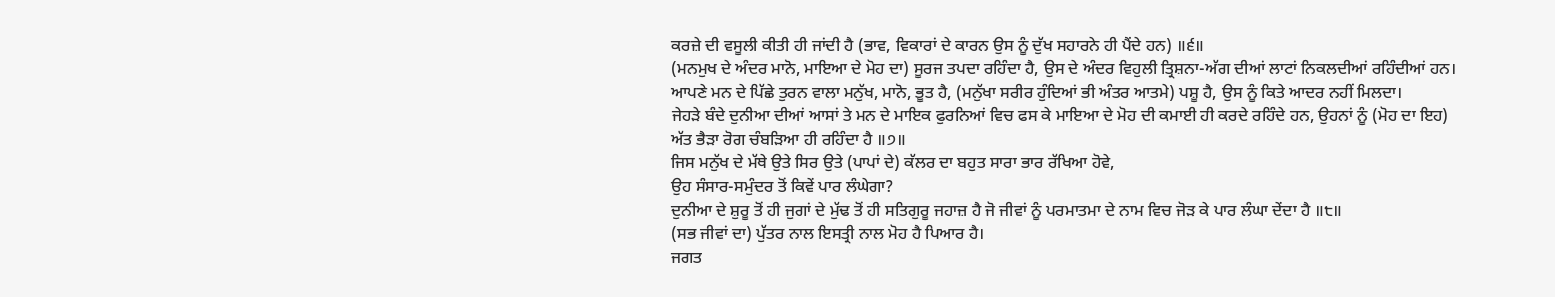ਕਰਜ਼ੇ ਦੀ ਵਸੂਲੀ ਕੀਤੀ ਹੀ ਜਾਂਦੀ ਹੈ (ਭਾਵ, ਵਿਕਾਰਾਂ ਦੇ ਕਾਰਨ ਉਸ ਨੂੰ ਦੁੱਖ ਸਹਾਰਨੇ ਹੀ ਪੈਂਦੇ ਹਨ) ॥੬॥
(ਮਨਮੁਖ ਦੇ ਅੰਦਰ ਮਾਨੋ, ਮਾਇਆ ਦੇ ਮੋਹ ਦਾ) ਸੂਰਜ ਤਪਦਾ ਰਹਿੰਦਾ ਹੈ, ਉਸ ਦੇ ਅੰਦਰ ਵਿਹੁਲੀ ਤ੍ਰਿਸ਼ਨਾ-ਅੱਗ ਦੀਆਂ ਲਾਟਾਂ ਨਿਕਲਦੀਆਂ ਰਹਿੰਦੀਆਂ ਹਨ।
ਆਪਣੇ ਮਨ ਦੇ ਪਿੱਛੇ ਤੁਰਨ ਵਾਲਾ ਮਨੁੱਖ, ਮਾਨੋ, ਭੂਤ ਹੈ, (ਮਨੁੱਖਾ ਸਰੀਰ ਹੁੰਦਿਆਂ ਭੀ ਅੰਤਰ ਆਤਮੇ) ਪਸ਼ੂ ਹੈ, ਉਸ ਨੂੰ ਕਿਤੇ ਆਦਰ ਨਹੀਂ ਮਿਲਦਾ।
ਜੇਹੜੇ ਬੰਦੇ ਦੁਨੀਆ ਦੀਆਂ ਆਸਾਂ ਤੇ ਮਨ ਦੇ ਮਾਇਕ ਫੁਰਨਿਆਂ ਵਿਚ ਫਸ ਕੇ ਮਾਇਆ ਦੇ ਮੋਹ ਦੀ ਕਮਾਈ ਹੀ ਕਰਦੇ ਰਹਿੰਦੇ ਹਨ, ਉਹਨਾਂ ਨੂੰ (ਮੋਹ ਦਾ ਇਹ) ਅੱਤ ਭੈੜਾ ਰੋਗ ਚੰਬੜਿਆ ਹੀ ਰਹਿੰਦਾ ਹੈ ॥੭॥
ਜਿਸ ਮਨੁੱਖ ਦੇ ਮੱਥੇ ਉਤੇ ਸਿਰ ਉਤੇ (ਪਾਪਾਂ ਦੇ) ਕੱਲਰ ਦਾ ਬਹੁਤ ਸਾਰਾ ਭਾਰ ਰੱਖਿਆ ਹੋਵੇ,
ਉਹ ਸੰਸਾਰ-ਸਮੁੰਦਰ ਤੋਂ ਕਿਵੇਂ ਪਾਰ ਲੰਘੇਗਾ?
ਦੁਨੀਆ ਦੇ ਸ਼ੁਰੂ ਤੋਂ ਹੀ ਜੁਗਾਂ ਦੇ ਮੁੱਢ ਤੋਂ ਹੀ ਸਤਿਗੁਰੂ ਜਹਾਜ਼ ਹੈ ਜੋ ਜੀਵਾਂ ਨੂੰ ਪਰਮਾਤਮਾ ਦੇ ਨਾਮ ਵਿਚ ਜੋੜ ਕੇ ਪਾਰ ਲੰਘਾ ਦੇਂਦਾ ਹੈ ॥੮॥
(ਸਭ ਜੀਵਾਂ ਦਾ) ਪੁੱਤਰ ਨਾਲ ਇਸਤ੍ਰੀ ਨਾਲ ਮੋਹ ਹੈ ਪਿਆਰ ਹੈ।
ਜਗਤ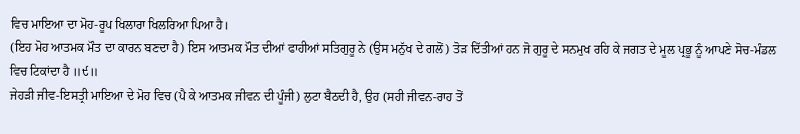ਵਿਚ ਮਾਇਆ ਦਾ ਮੋਹ-ਰੂਪ ਖਿਲਾਰਾ ਖਿਲਰਿਆ ਪਿਆ ਹੈ।
(ਇਹ ਮੋਹ ਆਤਮਕ ਮੌਤ ਦਾ ਕਾਰਨ ਬਣਦਾ ਹੈ) ਇਸ ਆਤਮਕ ਮੌਤ ਦੀਆਂ ਫਾਹੀਆਂ ਸਤਿਗੁਰੂ ਨੇ (ਉਸ ਮਨੁੱਖ ਦੇ ਗਲੋਂ) ਤੋੜ ਦਿੱਤੀਆਂ ਹਨ ਜੋ ਗੁਰੂ ਦੇ ਸਨਮੁਖ ਰਹਿ ਕੇ ਜਗਤ ਦੇ ਮੂਲ ਪ੍ਰਭੂ ਨੂੰ ਆਪਣੇ ਸੋਚ-ਮੰਡਲ ਵਿਚ ਟਿਕਾਂਦਾ ਹੈ ॥੯॥
ਜੇਹੜੀ ਜੀਵ-ਇਸਤ੍ਰੀ ਮਾਇਆ ਦੇ ਮੋਹ ਵਿਚ (ਪੈ ਕੇ ਆਤਮਕ ਜੀਵਨ ਦੀ ਪੂੰਜੀ) ਲੁਟਾ ਬੈਠਦੀ ਹੈ, ਉਹ (ਸਹੀ ਜੀਵਨ-ਰਾਹ ਤੋਂ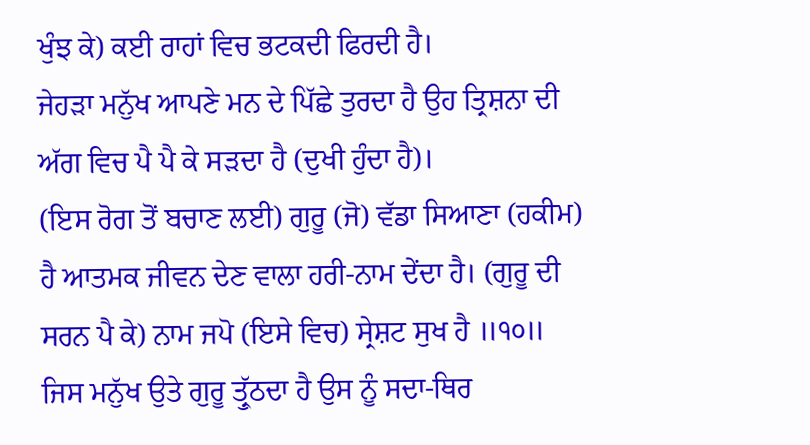ਖੁੰਝ ਕੇ) ਕਈ ਰਾਹਾਂ ਵਿਚ ਭਟਕਦੀ ਫਿਰਦੀ ਹੈ।
ਜੇਹੜਾ ਮਨੁੱਖ ਆਪਣੇ ਮਨ ਦੇ ਪਿੱਛੇ ਤੁਰਦਾ ਹੈ ਉਹ ਤ੍ਰਿਸ਼ਨਾ ਦੀ ਅੱਗ ਵਿਚ ਪੈ ਪੈ ਕੇ ਸੜਦਾ ਹੈ (ਦੁਖੀ ਹੁੰਦਾ ਹੈ)।
(ਇਸ ਰੋਗ ਤੋਂ ਬਚਾਣ ਲਈ) ਗੁਰੂ (ਜੋ) ਵੱਡਾ ਸਿਆਣਾ (ਹਕੀਮ) ਹੈ ਆਤਮਕ ਜੀਵਨ ਦੇਣ ਵਾਲਾ ਹਰੀ-ਨਾਮ ਦੇਂਦਾ ਹੈ। (ਗੁਰੂ ਦੀ ਸਰਨ ਪੈ ਕੇ) ਨਾਮ ਜਪੋ (ਇਸੇ ਵਿਚ) ਸ੍ਰੇਸ਼ਟ ਸੁਖ ਹੈ ॥੧੦॥
ਜਿਸ ਮਨੁੱਖ ਉਤੇ ਗੁਰੂ ਤ੍ਰੁੱਠਦਾ ਹੈ ਉਸ ਨੂੰ ਸਦਾ-ਥਿਰ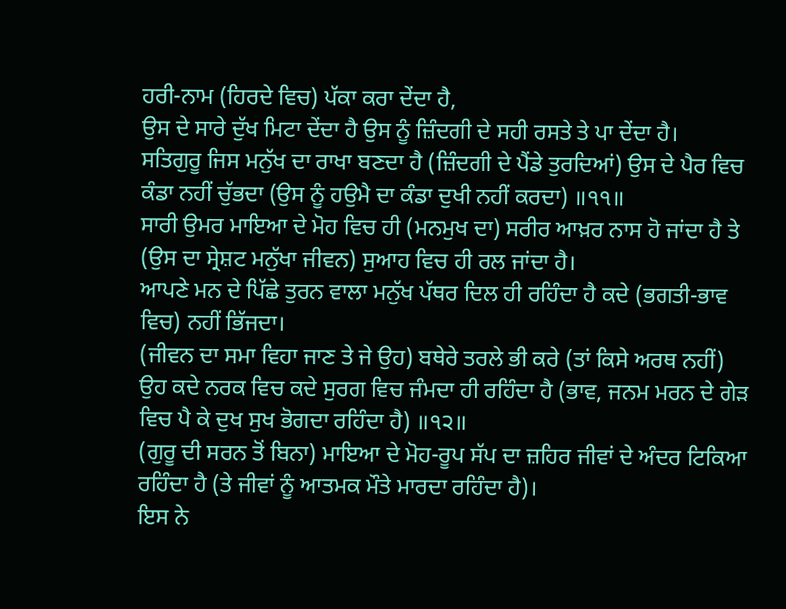ਹਰੀ-ਨਾਮ (ਹਿਰਦੇ ਵਿਚ) ਪੱਕਾ ਕਰਾ ਦੇਂਦਾ ਹੈ,
ਉਸ ਦੇ ਸਾਰੇ ਦੁੱਖ ਮਿਟਾ ਦੇਂਦਾ ਹੈ ਉਸ ਨੂੰ ਜ਼ਿੰਦਗੀ ਦੇ ਸਹੀ ਰਸਤੇ ਤੇ ਪਾ ਦੇਂਦਾ ਹੈ।
ਸਤਿਗੁਰੂ ਜਿਸ ਮਨੁੱਖ ਦਾ ਰਾਖਾ ਬਣਦਾ ਹੈ (ਜ਼ਿੰਦਗੀ ਦੇ ਪੈਂਡੇ ਤੁਰਦਿਆਂ) ਉਸ ਦੇ ਪੈਰ ਵਿਚ ਕੰਡਾ ਨਹੀਂ ਚੁੱਭਦਾ (ਉਸ ਨੂੰ ਹਉਮੈ ਦਾ ਕੰਡਾ ਦੁਖੀ ਨਹੀਂ ਕਰਦਾ) ॥੧੧॥
ਸਾਰੀ ਉਮਰ ਮਾਇਆ ਦੇ ਮੋਹ ਵਿਚ ਹੀ (ਮਨਮੁਖ ਦਾ) ਸਰੀਰ ਆਖ਼ਰ ਨਾਸ ਹੋ ਜਾਂਦਾ ਹੈ ਤੇ (ਉਸ ਦਾ ਸ੍ਰੇਸ਼ਟ ਮਨੁੱਖਾ ਜੀਵਨ) ਸੁਆਹ ਵਿਚ ਹੀ ਰਲ ਜਾਂਦਾ ਹੈ।
ਆਪਣੇ ਮਨ ਦੇ ਪਿੱਛੇ ਤੁਰਨ ਵਾਲਾ ਮਨੁੱਖ ਪੱਥਰ ਦਿਲ ਹੀ ਰਹਿੰਦਾ ਹੈ ਕਦੇ (ਭਗਤੀ-ਭਾਵ ਵਿਚ) ਨਹੀਂ ਭਿੱਜਦਾ।
(ਜੀਵਨ ਦਾ ਸਮਾ ਵਿਹਾ ਜਾਣ ਤੇ ਜੇ ਉਹ) ਬਥੇਰੇ ਤਰਲੇ ਭੀ ਕਰੇ (ਤਾਂ ਕਿਸੇ ਅਰਥ ਨਹੀਂ) ਉਹ ਕਦੇ ਨਰਕ ਵਿਚ ਕਦੇ ਸੁਰਗ ਵਿਚ ਜੰਮਦਾ ਹੀ ਰਹਿੰਦਾ ਹੈ (ਭਾਵ, ਜਨਮ ਮਰਨ ਦੇ ਗੇੜ ਵਿਚ ਪੈ ਕੇ ਦੁਖ ਸੁਖ ਭੋਗਦਾ ਰਹਿੰਦਾ ਹੈ) ॥੧੨॥
(ਗੁਰੂ ਦੀ ਸਰਨ ਤੋਂ ਬਿਨਾ) ਮਾਇਆ ਦੇ ਮੋਹ-ਰੂਪ ਸੱਪ ਦਾ ਜ਼ਹਿਰ ਜੀਵਾਂ ਦੇ ਅੰਦਰ ਟਿਕਿਆ ਰਹਿੰਦਾ ਹੈ (ਤੇ ਜੀਵਾਂ ਨੂੰ ਆਤਮਕ ਮੌਤੇ ਮਾਰਦਾ ਰਹਿੰਦਾ ਹੈ)।
ਇਸ ਨੇ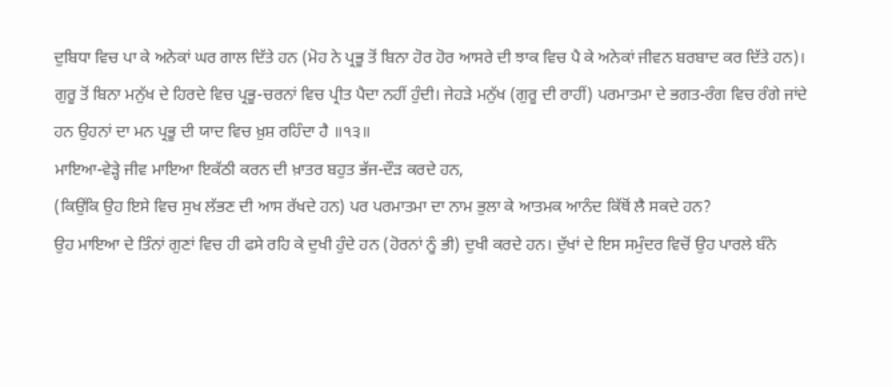ਦੁਬਿਧਾ ਵਿਚ ਪਾ ਕੇ ਅਨੇਕਾਂ ਘਰ ਗਾਲ ਦਿੱਤੇ ਹਨ (ਮੋਹ ਨੇ ਪ੍ਰਭੂ ਤੋਂ ਬਿਨਾ ਹੋਰ ਹੋਰ ਆਸਰੇ ਦੀ ਝਾਕ ਵਿਚ ਪੈ ਕੇ ਅਨੇਕਾਂ ਜੀਵਨ ਬਰਬਾਦ ਕਰ ਦਿੱਤੇ ਹਨ)।
ਗੁਰੂ ਤੋਂ ਬਿਨਾ ਮਨੁੱਖ ਦੇ ਹਿਰਦੇ ਵਿਚ ਪ੍ਰਭੂ-ਚਰਨਾਂ ਵਿਚ ਪ੍ਰੀਤ ਪੈਦਾ ਨਹੀਂ ਹੁੰਦੀ। ਜੇਹੜੇ ਮਨੁੱਖ (ਗੁਰੂ ਦੀ ਰਾਹੀਂ) ਪਰਮਾਤਮਾ ਦੇ ਭਗਤ-ਰੰਗ ਵਿਚ ਰੰਗੇ ਜਾਂਦੇ ਹਨ ਉਹਨਾਂ ਦਾ ਮਨ ਪ੍ਰਭੂ ਦੀ ਯਾਦ ਵਿਚ ਖ਼ੁਸ਼ ਰਹਿੰਦਾ ਹੈ ॥੧੩॥
ਮਾਇਆ-ਵੇੜ੍ਹੇ ਜੀਵ ਮਾਇਆ ਇਕੱਠੀ ਕਰਨ ਦੀ ਖ਼ਾਤਰ ਬਹੁਤ ਭੱਜ-ਦੌੜ ਕਰਦੇ ਹਨ,
(ਕਿਉਂਕਿ ਉਹ ਇਸੇ ਵਿਚ ਸੁਖ ਲੱਭਣ ਦੀ ਆਸ ਰੱਖਦੇ ਹਨ) ਪਰ ਪਰਮਾਤਮਾ ਦਾ ਨਾਮ ਭੁਲਾ ਕੇ ਆਤਮਕ ਆਨੰਦ ਕਿੱਥੋਂ ਲੈ ਸਕਦੇ ਹਨ?
ਉਹ ਮਾਇਆ ਦੇ ਤਿੰਨਾਂ ਗੁਣਾਂ ਵਿਚ ਹੀ ਫਸੇ ਰਹਿ ਕੇ ਦੁਖੀ ਹੁੰਦੇ ਹਨ (ਹੋਰਨਾਂ ਨੂੰ ਭੀ) ਦੁਖੀ ਕਰਦੇ ਹਨ। ਦੁੱਖਾਂ ਦੇ ਇਸ ਸਮੁੰਦਰ ਵਿਚੋਂ ਉਹ ਪਾਰਲੇ ਬੰਨੇ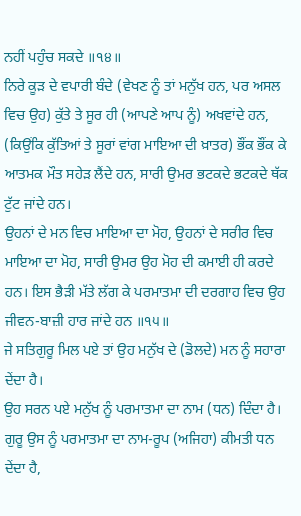ਨਹੀਂ ਪਹੁੰਚ ਸਕਦੇ ॥੧੪॥
ਨਿਰੇ ਕੂੜ ਦੇ ਵਪਾਰੀ ਬੰਦੇ (ਵੇਖਣ ਨੂੰ ਤਾਂ ਮਨੁੱਖ ਹਨ, ਪਰ ਅਸਲ ਵਿਚ ਉਹ) ਕੁੱਤੇ ਤੇ ਸੂਰ ਹੀ (ਆਪਣੇ ਆਪ ਨੂੰ) ਅਖਵਾਂਦੇ ਹਨ,
(ਕਿਉਂਕਿ ਕੁੱਤਿਆਂ ਤੇ ਸੂਰਾਂ ਵਾਂਗ ਮਾਇਆ ਦੀ ਖ਼ਾਤਰ) ਭੌਂਕ ਭੌਂਕ ਕੇ ਆਤਮਕ ਮੌਤ ਸਹੇੜ ਲੈਂਦੇ ਹਨ, ਸਾਰੀ ਉਮਰ ਭਟਕਦੇ ਭਟਕਦੇ ਥੱਕ ਟੁੱਟ ਜਾਂਦੇ ਹਨ।
ਉਹਨਾਂ ਦੇ ਮਨ ਵਿਚ ਮਾਇਆ ਦਾ ਮੋਹ, ਉਹਨਾਂ ਦੇ ਸਰੀਰ ਵਿਚ ਮਾਇਆ ਦਾ ਮੋਹ, ਸਾਰੀ ਉਮਰ ਉਹ ਮੋਹ ਦੀ ਕਮਾਈ ਹੀ ਕਰਦੇ ਹਨ। ਇਸ ਭੈੜੀ ਮੱਤੇ ਲੱਗ ਕੇ ਪਰਮਾਤਮਾ ਦੀ ਦਰਗਾਹ ਵਿਚ ਉਹ ਜੀਵਨ-ਬਾਜ਼ੀ ਹਾਰ ਜਾਂਦੇ ਹਨ ॥੧੫॥
ਜੇ ਸਤਿਗੁਰੂ ਮਿਲ ਪਏ ਤਾਂ ਉਹ ਮਨੁੱਖ ਦੇ (ਡੋਲਦੇ) ਮਨ ਨੂੰ ਸਹਾਰਾ ਦੇਂਦਾ ਹੈ।
ਉਹ ਸਰਨ ਪਏ ਮਨੁੱਖ ਨੂੰ ਪਰਮਾਤਮਾ ਦਾ ਨਾਮ (ਧਨ) ਦਿੰਦਾ ਹੈ।
ਗੁਰੂ ਉਸ ਨੂੰ ਪਰਮਾਤਮਾ ਦਾ ਨਾਮ-ਰੂਪ (ਅਜਿਹਾ) ਕੀਮਤੀ ਧਨ ਦੇਂਦਾ ਹੈ,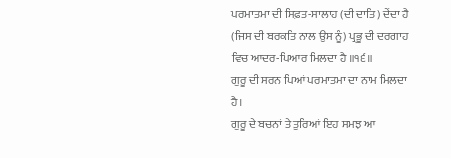ਪਰਮਾਤਮਾ ਦੀ ਸਿਫ਼ਤ-ਸਾਲਾਹ (ਦੀ ਦਾਤਿ) ਦੇਂਦਾ ਹੈ (ਜਿਸ ਦੀ ਬਰਕਤਿ ਨਾਲ ਉਸ ਨੂੰ) ਪ੍ਰਭੂ ਦੀ ਦਰਗਾਹ ਵਿਚ ਆਦਰ-ਪਿਆਰ ਮਿਲਦਾ ਹੈ ॥੧੬॥
ਗੁਰੂ ਦੀ ਸਰਨ ਪਿਆਂ ਪਰਮਾਤਮਾ ਦਾ ਨਾਮ ਮਿਲਦਾ ਹੈ।
ਗੁਰੂ ਦੇ ਬਚਨਾਂ ਤੇ ਤੁਰਿਆਂ ਇਹ ਸਮਝ ਆ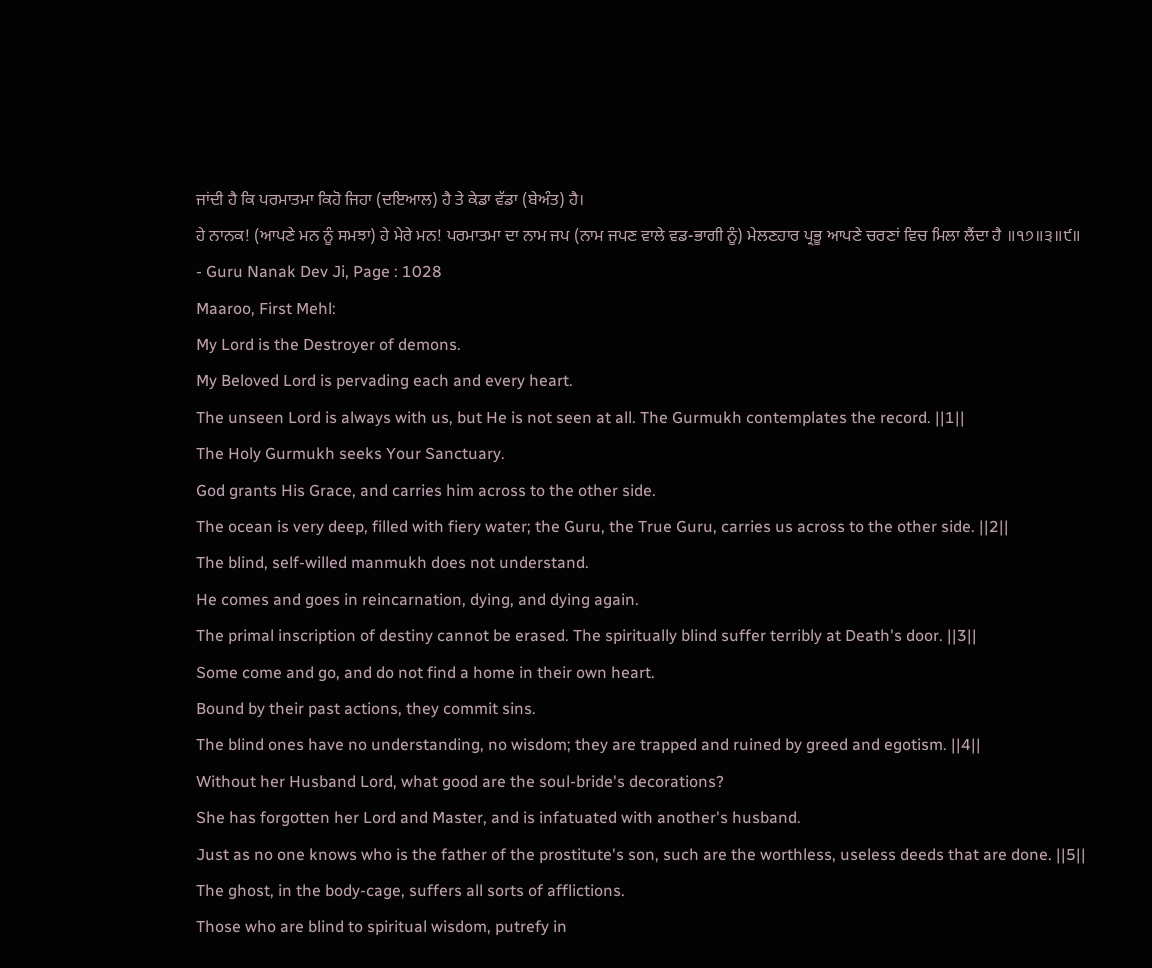ਜਾਂਦੀ ਹੈ ਕਿ ਪਰਮਾਤਮਾ ਕਿਹੋ ਜਿਹਾ (ਦਇਆਲ) ਹੈ ਤੇ ਕੇਡਾ ਵੱਡਾ (ਬੇਅੰਤ) ਹੈ।
ਹੇ ਨਾਨਕ! (ਆਪਣੇ ਮਨ ਨੂੰ ਸਮਝਾ) ਹੇ ਮੇਰੇ ਮਨ! ਪਰਮਾਤਮਾ ਦਾ ਨਾਮ ਜਪ (ਨਾਮ ਜਪਣ ਵਾਲੇ ਵਡ-ਭਾਗੀ ਨੂੰ) ਮੇਲਣਹਾਰ ਪ੍ਰਭੂ ਆਪਣੇ ਚਰਣਾਂ ਵਿਚ ਮਿਲਾ ਲੈਂਦਾ ਹੈ ॥੧੭॥੩॥੯॥
- Guru Nanak Dev Ji, Page : 1028
Maaroo, First Mehl:
My Lord is the Destroyer of demons.
My Beloved Lord is pervading each and every heart.
The unseen Lord is always with us, but He is not seen at all. The Gurmukh contemplates the record. ||1||
The Holy Gurmukh seeks Your Sanctuary.
God grants His Grace, and carries him across to the other side.
The ocean is very deep, filled with fiery water; the Guru, the True Guru, carries us across to the other side. ||2||
The blind, self-willed manmukh does not understand.
He comes and goes in reincarnation, dying, and dying again.
The primal inscription of destiny cannot be erased. The spiritually blind suffer terribly at Death's door. ||3||
Some come and go, and do not find a home in their own heart.
Bound by their past actions, they commit sins.
The blind ones have no understanding, no wisdom; they are trapped and ruined by greed and egotism. ||4||
Without her Husband Lord, what good are the soul-bride's decorations?
She has forgotten her Lord and Master, and is infatuated with another's husband.
Just as no one knows who is the father of the prostitute's son, such are the worthless, useless deeds that are done. ||5||
The ghost, in the body-cage, suffers all sorts of afflictions.
Those who are blind to spiritual wisdom, putrefy in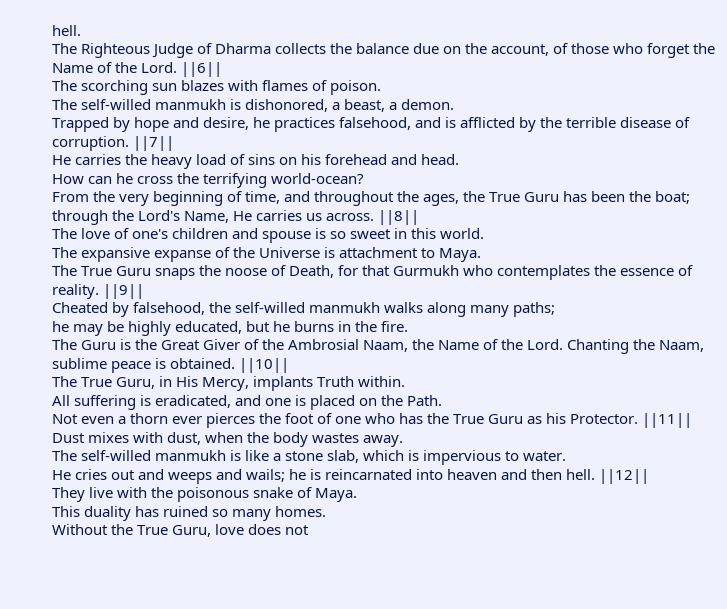hell.
The Righteous Judge of Dharma collects the balance due on the account, of those who forget the Name of the Lord. ||6||
The scorching sun blazes with flames of poison.
The self-willed manmukh is dishonored, a beast, a demon.
Trapped by hope and desire, he practices falsehood, and is afflicted by the terrible disease of corruption. ||7||
He carries the heavy load of sins on his forehead and head.
How can he cross the terrifying world-ocean?
From the very beginning of time, and throughout the ages, the True Guru has been the boat; through the Lord's Name, He carries us across. ||8||
The love of one's children and spouse is so sweet in this world.
The expansive expanse of the Universe is attachment to Maya.
The True Guru snaps the noose of Death, for that Gurmukh who contemplates the essence of reality. ||9||
Cheated by falsehood, the self-willed manmukh walks along many paths;
he may be highly educated, but he burns in the fire.
The Guru is the Great Giver of the Ambrosial Naam, the Name of the Lord. Chanting the Naam, sublime peace is obtained. ||10||
The True Guru, in His Mercy, implants Truth within.
All suffering is eradicated, and one is placed on the Path.
Not even a thorn ever pierces the foot of one who has the True Guru as his Protector. ||11||
Dust mixes with dust, when the body wastes away.
The self-willed manmukh is like a stone slab, which is impervious to water.
He cries out and weeps and wails; he is reincarnated into heaven and then hell. ||12||
They live with the poisonous snake of Maya.
This duality has ruined so many homes.
Without the True Guru, love does not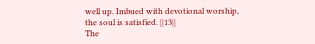well up. Imbued with devotional worship, the soul is satisfied. ||13||
The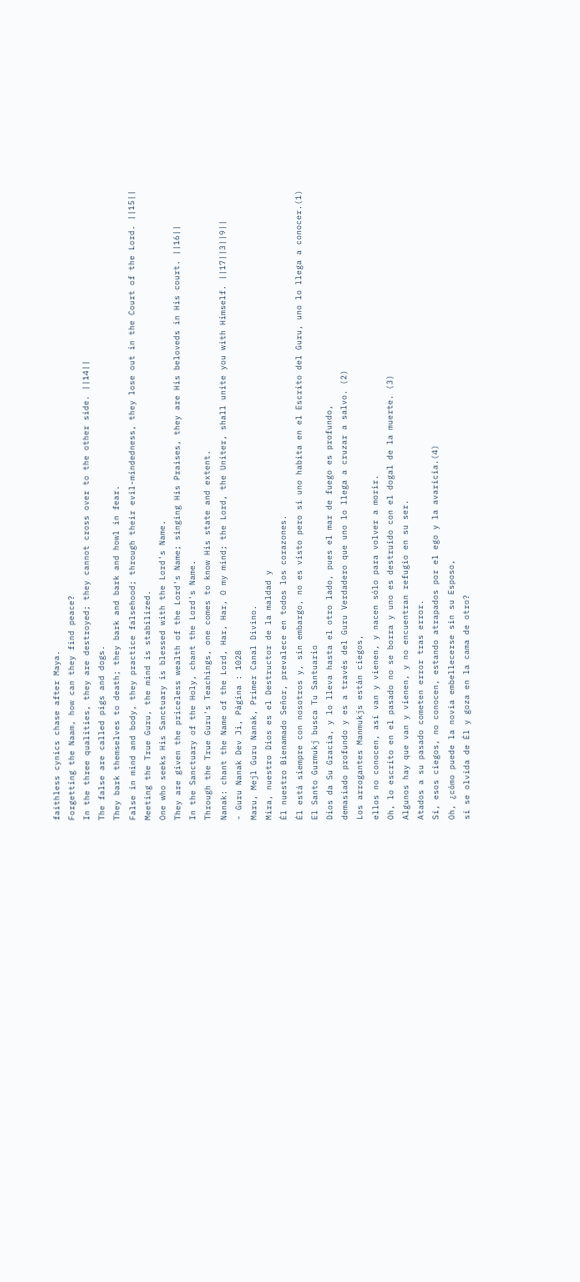faithless cynics chase after Maya.
Forgetting the Naam, how can they find peace?
In the three qualities, they are destroyed; they cannot cross over to the other side. ||14||
The false are called pigs and dogs.
They bark themselves to death; they bark and bark and howl in fear.
False in mind and body, they practice falsehood; through their evil-mindedness, they lose out in the Court of the Lord. ||15||
Meeting the True Guru, the mind is stabilized.
One who seeks His Sanctuary is blessed with the Lord's Name.
They are given the priceless wealth of the Lord's Name; singing His Praises, they are His beloveds in His court. ||16||
In the Sanctuary of the Holy, chant the Lord's Name.
Through the True Guru's Teachings, one comes to know His state and extent.
Nanak: chant the Name of the Lord, Har, Har, O my mind; the Lord, the Uniter, shall unite you with Himself. ||17||3||9||
- Guru Nanak Dev Ji, Página : 1028
Maru, Mejl Guru Nanak, Primer Canal Divino.
Mira, nuestro Dios es el Destructor de la maldad y
Él nuestro Bienamado Señor, prevalece en todos los corazones.
Él está siempre con nosotros y, sin embargo, no es visto pero si uno habita en el Escrito del Guru, uno lo llega a conocer.(1)
El Santo Gurmukj busca Tu Santuario
Dios da Su Gracia, y lo lleva hasta el otro lado, pues el mar de fuego es profundo,
demasiado profundo y es a través del Guru Verdadero que uno lo llega a cruzar a salvo. (2)
Los arrogantes Manmukjs están ciegos,
ellos no conocen, así van y vienen, y nacen sólo para volver a morir.
Oh, lo escrito en el pasado no se borra y uno es destruido con el dogal de la muerte. (3)
Algunos hay que van y vienen, y no encuentran refugio en su ser.
Atados a su pasado cometen error tras error.
Sí, esos ciegos, no conocen, estando atrapados por el ego y la avaricia.(4)
Oh, ¿cómo puede la novia embellecerse sin su Esposo,
si se olvida de Él y goza en la cama de otro?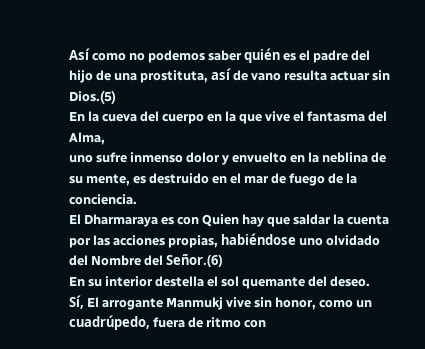Así como no podemos saber quién es el padre del hijo de una prostituta, así de vano resulta actuar sin Dios.(5)
En la cueva del cuerpo en la que vive el fantasma del Alma,
uno sufre inmenso dolor y envuelto en la neblina de su mente, es destruido en el mar de fuego de la conciencia.
El Dharmaraya es con Quien hay que saldar la cuenta por las acciones propias, habiéndose uno olvidado del Nombre del Señor.(6)
En su interior destella el sol quemante del deseo.
Sí, El arrogante Manmukj vive sin honor, como un cuadrúpedo, fuera de ritmo con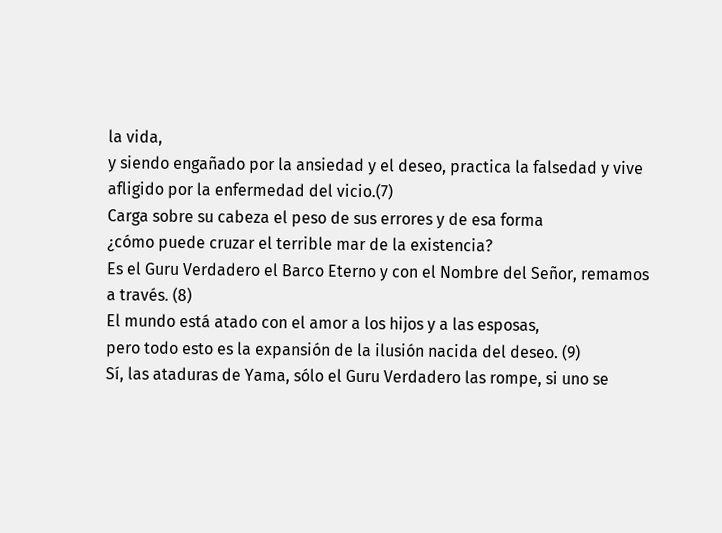la vida,
y siendo engañado por la ansiedad y el deseo, practica la falsedad y vive afligido por la enfermedad del vicio.(7)
Carga sobre su cabeza el peso de sus errores y de esa forma
¿cómo puede cruzar el terrible mar de la existencia?
Es el Guru Verdadero el Barco Eterno y con el Nombre del Señor, remamos a través. (8)
El mundo está atado con el amor a los hijos y a las esposas,
pero todo esto es la expansión de la ilusión nacida del deseo. (9)
Sí, las ataduras de Yama, sólo el Guru Verdadero las rompe, si uno se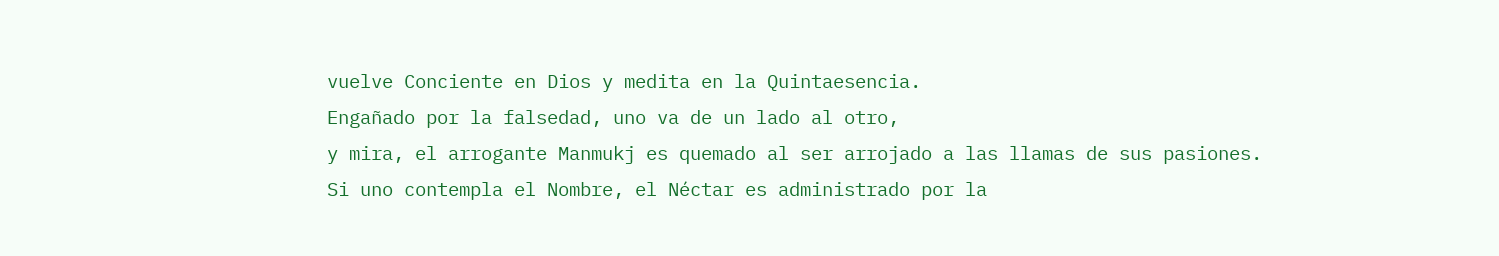vuelve Conciente en Dios y medita en la Quintaesencia.
Engañado por la falsedad, uno va de un lado al otro,
y mira, el arrogante Manmukj es quemado al ser arrojado a las llamas de sus pasiones.
Si uno contempla el Nombre, el Néctar es administrado por la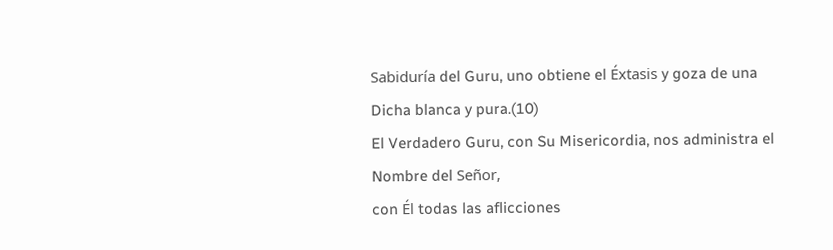Sabiduría del Guru, uno obtiene el Éxtasis y goza de una Dicha blanca y pura.(10)
El Verdadero Guru, con Su Misericordia, nos administra el Nombre del Señor,
con Él todas las aflicciones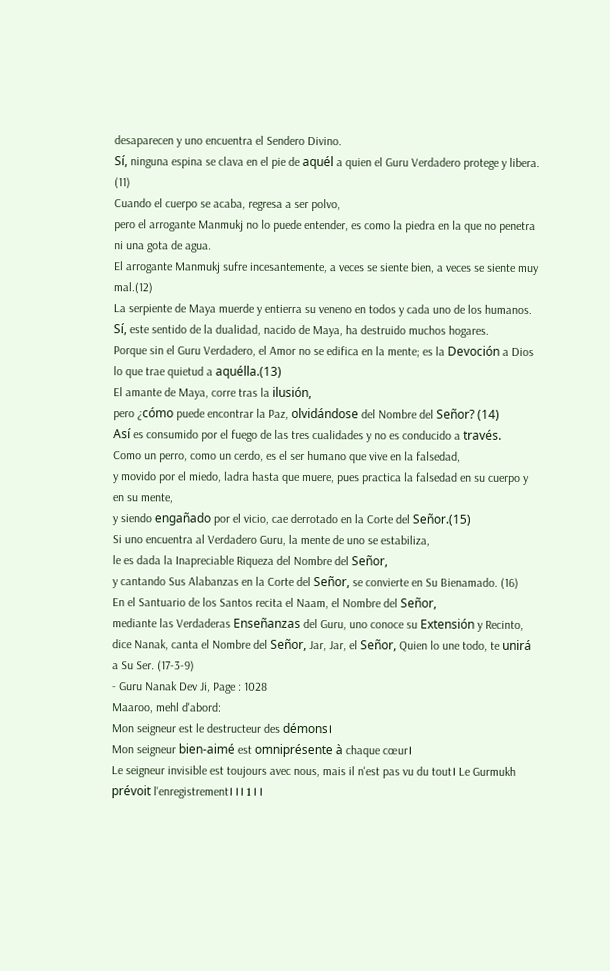desaparecen y uno encuentra el Sendero Divino.
Sí, ninguna espina se clava en el pie de aquél a quien el Guru Verdadero protege y libera. (11)
Cuando el cuerpo se acaba, regresa a ser polvo,
pero el arrogante Manmukj no lo puede entender, es como la piedra en la que no penetra ni una gota de agua.
El arrogante Manmukj sufre incesantemente, a veces se siente bien, a veces se siente muy mal.(12)
La serpiente de Maya muerde y entierra su veneno en todos y cada uno de los humanos.
Sí, este sentido de la dualidad, nacido de Maya, ha destruido muchos hogares.
Porque sin el Guru Verdadero, el Amor no se edifica en la mente; es la Devoción a Dios lo que trae quietud a aquélla.(13)
El amante de Maya, corre tras la ilusión,
pero ¿cómo puede encontrar la Paz, olvidándose del Nombre del Señor? (14)
Así es consumido por el fuego de las tres cualidades y no es conducido a través.
Como un perro, como un cerdo, es el ser humano que vive en la falsedad,
y movido por el miedo, ladra hasta que muere, pues practica la falsedad en su cuerpo y en su mente,
y siendo engañado por el vicio, cae derrotado en la Corte del Señor.(15)
Si uno encuentra al Verdadero Guru, la mente de uno se estabiliza,
le es dada la Inapreciable Riqueza del Nombre del Señor,
y cantando Sus Alabanzas en la Corte del Señor, se convierte en Su Bienamado. (16)
En el Santuario de los Santos recita el Naam, el Nombre del Señor,
mediante las Verdaderas Enseñanzas del Guru, uno conoce su Extensión y Recinto,
dice Nanak, canta el Nombre del Señor, Jar, Jar, el Señor, Quien lo une todo, te unirá a Su Ser. (17-3-9)
- Guru Nanak Dev Ji, Page : 1028
Maaroo, mehl d'abord:
Mon seigneur est le destructeur des démons।
Mon seigneur bien-aimé est omniprésente à chaque cœur।
Le seigneur invisible est toujours avec nous, mais il n'est pas vu du tout। Le Gurmukh prévoit l'enregistrement। । । 1 । ।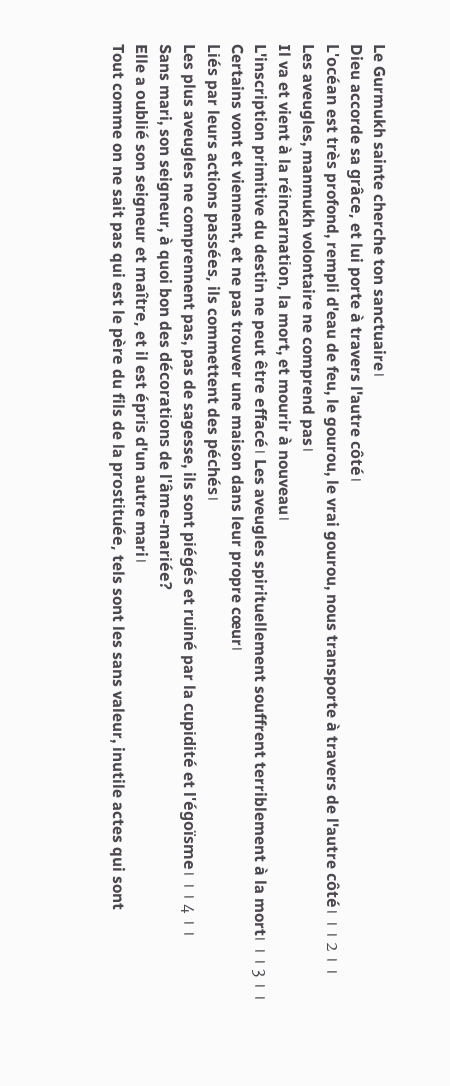Le Gurmukh sainte cherche ton sanctuaire।
Dieu accorde sa grâce, et lui porte à travers l'autre côté।
L'océan est très profond, rempli d'eau de feu, le gourou, le vrai gourou, nous transporte à travers de l'autre côté। । । 2 । ।
Les aveugles, manmukh volontaire ne comprend pas।
Il va et vient à la réincarnation, la mort, et mourir à nouveau।
L'inscription primitive du destin ne peut être effacé। Les aveugles spirituellement souffrent terriblement à la mort। । । 3 । ।
Certains vont et viennent, et ne pas trouver une maison dans leur propre cœur।
Liés par leurs actions passées, ils commettent des péchés।
Les plus aveugles ne comprennent pas, pas de sagesse, ils sont piégés et ruiné par la cupidité et l'égoïsme। । । 4 । ।
Sans mari, son seigneur, à quoi bon des décorations de l'âme-mariée?
Elle a oublié son seigneur et maître, et il est épris d'un autre mari।
Tout comme on ne sait pas qui est le père du fils de la prostituée, tels sont les sans valeur, inutile actes qui sont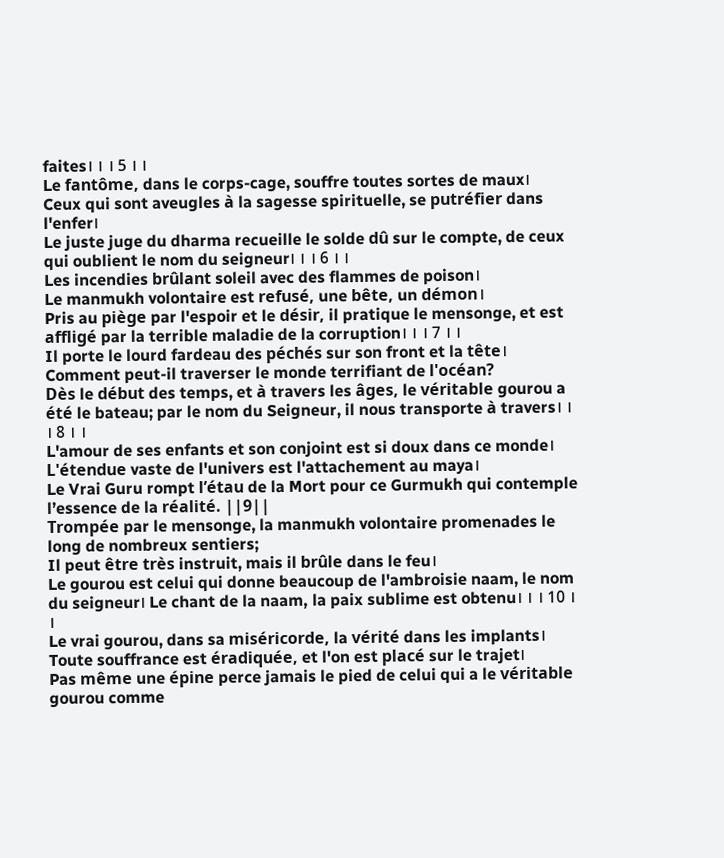faites। । । 5 । ।
Le fantôme, dans le corps-cage, souffre toutes sortes de maux।
Ceux qui sont aveugles à la sagesse spirituelle, se putréfier dans l'enfer।
Le juste juge du dharma recueille le solde dû sur le compte, de ceux qui oublient le nom du seigneur। । । 6 । ।
Les incendies brûlant soleil avec des flammes de poison।
Le manmukh volontaire est refusé, une bête, un démon।
Pris au piège par l'espoir et le désir, il pratique le mensonge, et est affligé par la terrible maladie de la corruption। । । 7 । ।
Il porte le lourd fardeau des péchés sur son front et la tête।
Comment peut-il traverser le monde terrifiant de l'océan?
Dès le début des temps, et à travers les âges, le véritable gourou a été le bateau; par le nom du Seigneur, il nous transporte à travers। । । 8 । ।
L'amour de ses enfants et son conjoint est si doux dans ce monde।
L'étendue vaste de l'univers est l'attachement au maya।
Le Vrai Guru rompt l’étau de la Mort pour ce Gurmukh qui contemple l’essence de la réalité. ||9||
Trompée par le mensonge, la manmukh volontaire promenades le long de nombreux sentiers;
Il peut être très instruit, mais il brûle dans le feu।
Le gourou est celui qui donne beaucoup de l'ambroisie naam, le nom du seigneur। Le chant de la naam, la paix sublime est obtenu। । । 10 । ।
Le vrai gourou, dans sa miséricorde, la vérité dans les implants।
Toute souffrance est éradiquée, et l'on est placé sur le trajet।
Pas même une épine perce jamais le pied de celui qui a le véritable gourou comme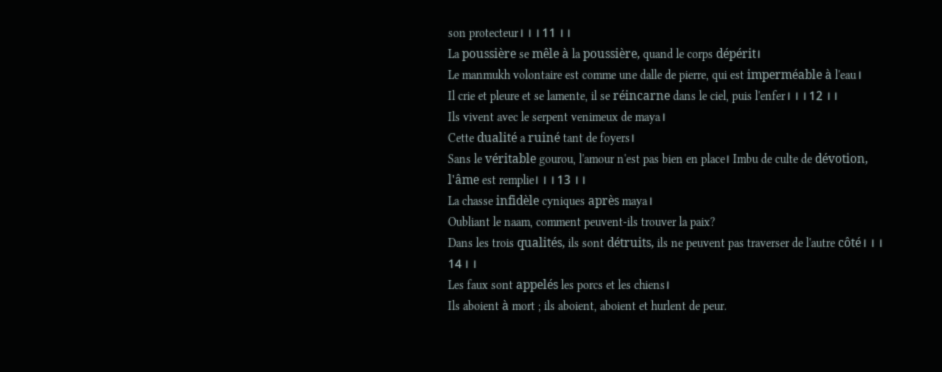son protecteur। । । 11 । ।
La poussière se mêle à la poussière, quand le corps dépérit।
Le manmukh volontaire est comme une dalle de pierre, qui est imperméable à l'eau।
Il crie et pleure et se lamente, il se réincarne dans le ciel, puis l'enfer। । । 12 । ।
Ils vivent avec le serpent venimeux de maya।
Cette dualité a ruiné tant de foyers।
Sans le véritable gourou, l'amour n'est pas bien en place। Imbu de culte de dévotion, l'âme est remplie। । । 13 । ।
La chasse infidèle cyniques après maya।
Oubliant le naam, comment peuvent-ils trouver la paix?
Dans les trois qualités, ils sont détruits, ils ne peuvent pas traverser de l'autre côté। । । 14 । ।
Les faux sont appelés les porcs et les chiens।
Ils aboient à mort ; ils aboient, aboient et hurlent de peur.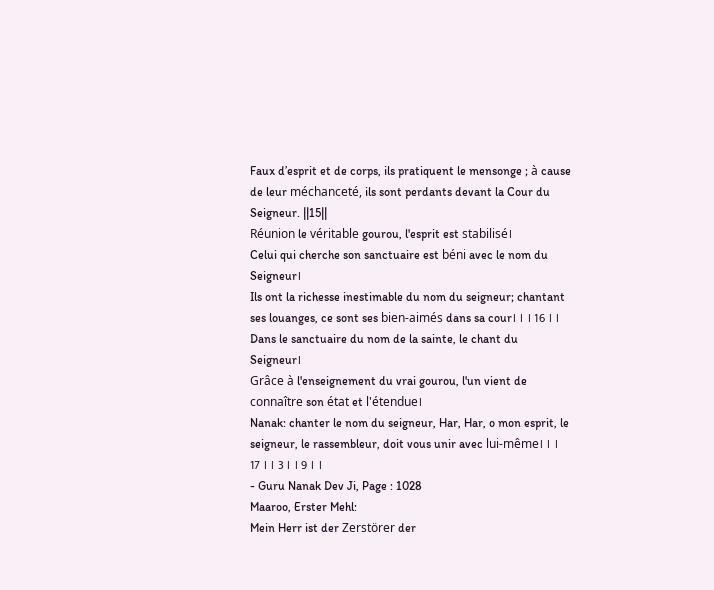Faux d’esprit et de corps, ils pratiquent le mensonge ; à cause de leur méchanceté, ils sont perdants devant la Cour du Seigneur. ||15||
Réunion le véritable gourou, l'esprit est stabilisé।
Celui qui cherche son sanctuaire est béni avec le nom du Seigneur।
Ils ont la richesse inestimable du nom du seigneur; chantant ses louanges, ce sont ses bien-aimés dans sa cour। । । 16 । ।
Dans le sanctuaire du nom de la sainte, le chant du Seigneur।
Grâce à l'enseignement du vrai gourou, l'un vient de connaître son état et l'étendue।
Nanak: chanter le nom du seigneur, Har, Har, o mon esprit, le seigneur, le rassembleur, doit vous unir avec lui-même। । । 17 । । 3 । । 9 । ।
- Guru Nanak Dev Ji, Page : 1028
Maaroo, Erster Mehl:
Mein Herr ist der Zerstörer der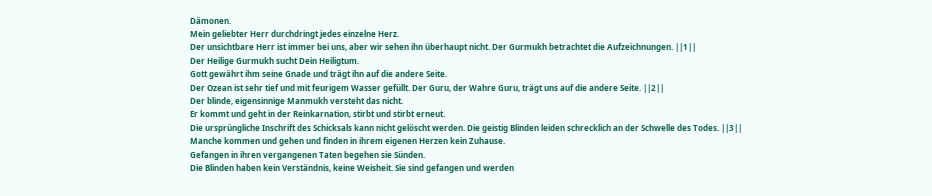Dämonen.
Mein geliebter Herr durchdringt jedes einzelne Herz.
Der unsichtbare Herr ist immer bei uns, aber wir sehen ihn überhaupt nicht. Der Gurmukh betrachtet die Aufzeichnungen. ||1||
Der Heilige Gurmukh sucht Dein Heiligtum.
Gott gewährt ihm seine Gnade und trägt ihn auf die andere Seite.
Der Ozean ist sehr tief und mit feurigem Wasser gefüllt. Der Guru, der Wahre Guru, trägt uns auf die andere Seite. ||2||
Der blinde, eigensinnige Manmukh versteht das nicht.
Er kommt und geht in der Reinkarnation, stirbt und stirbt erneut.
Die ursprüngliche Inschrift des Schicksals kann nicht gelöscht werden. Die geistig Blinden leiden schrecklich an der Schwelle des Todes. ||3||
Manche kommen und gehen und finden in ihrem eigenen Herzen kein Zuhause.
Gefangen in ihren vergangenen Taten begehen sie Sünden.
Die Blinden haben kein Verständnis, keine Weisheit. Sie sind gefangen und werden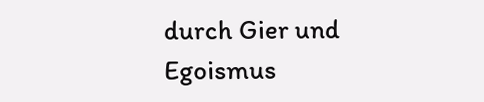durch Gier und Egoismus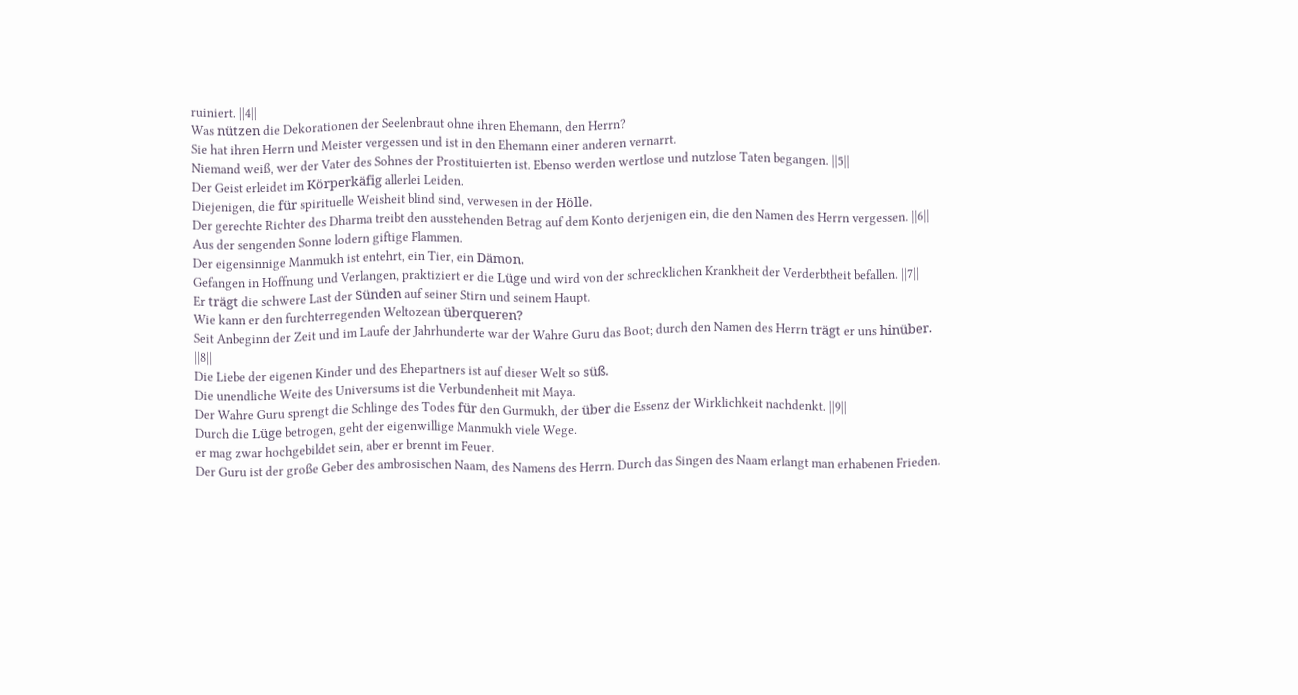ruiniert. ||4||
Was nützen die Dekorationen der Seelenbraut ohne ihren Ehemann, den Herrn?
Sie hat ihren Herrn und Meister vergessen und ist in den Ehemann einer anderen vernarrt.
Niemand weiß, wer der Vater des Sohnes der Prostituierten ist. Ebenso werden wertlose und nutzlose Taten begangen. ||5||
Der Geist erleidet im Körperkäfig allerlei Leiden.
Diejenigen, die für spirituelle Weisheit blind sind, verwesen in der Hölle.
Der gerechte Richter des Dharma treibt den ausstehenden Betrag auf dem Konto derjenigen ein, die den Namen des Herrn vergessen. ||6||
Aus der sengenden Sonne lodern giftige Flammen.
Der eigensinnige Manmukh ist entehrt, ein Tier, ein Dämon.
Gefangen in Hoffnung und Verlangen, praktiziert er die Lüge und wird von der schrecklichen Krankheit der Verderbtheit befallen. ||7||
Er trägt die schwere Last der Sünden auf seiner Stirn und seinem Haupt.
Wie kann er den furchterregenden Weltozean überqueren?
Seit Anbeginn der Zeit und im Laufe der Jahrhunderte war der Wahre Guru das Boot; durch den Namen des Herrn trägt er uns hinüber. ||8||
Die Liebe der eigenen Kinder und des Ehepartners ist auf dieser Welt so süß.
Die unendliche Weite des Universums ist die Verbundenheit mit Maya.
Der Wahre Guru sprengt die Schlinge des Todes für den Gurmukh, der über die Essenz der Wirklichkeit nachdenkt. ||9||
Durch die Lüge betrogen, geht der eigenwillige Manmukh viele Wege.
er mag zwar hochgebildet sein, aber er brennt im Feuer.
Der Guru ist der große Geber des ambrosischen Naam, des Namens des Herrn. Durch das Singen des Naam erlangt man erhabenen Frieden.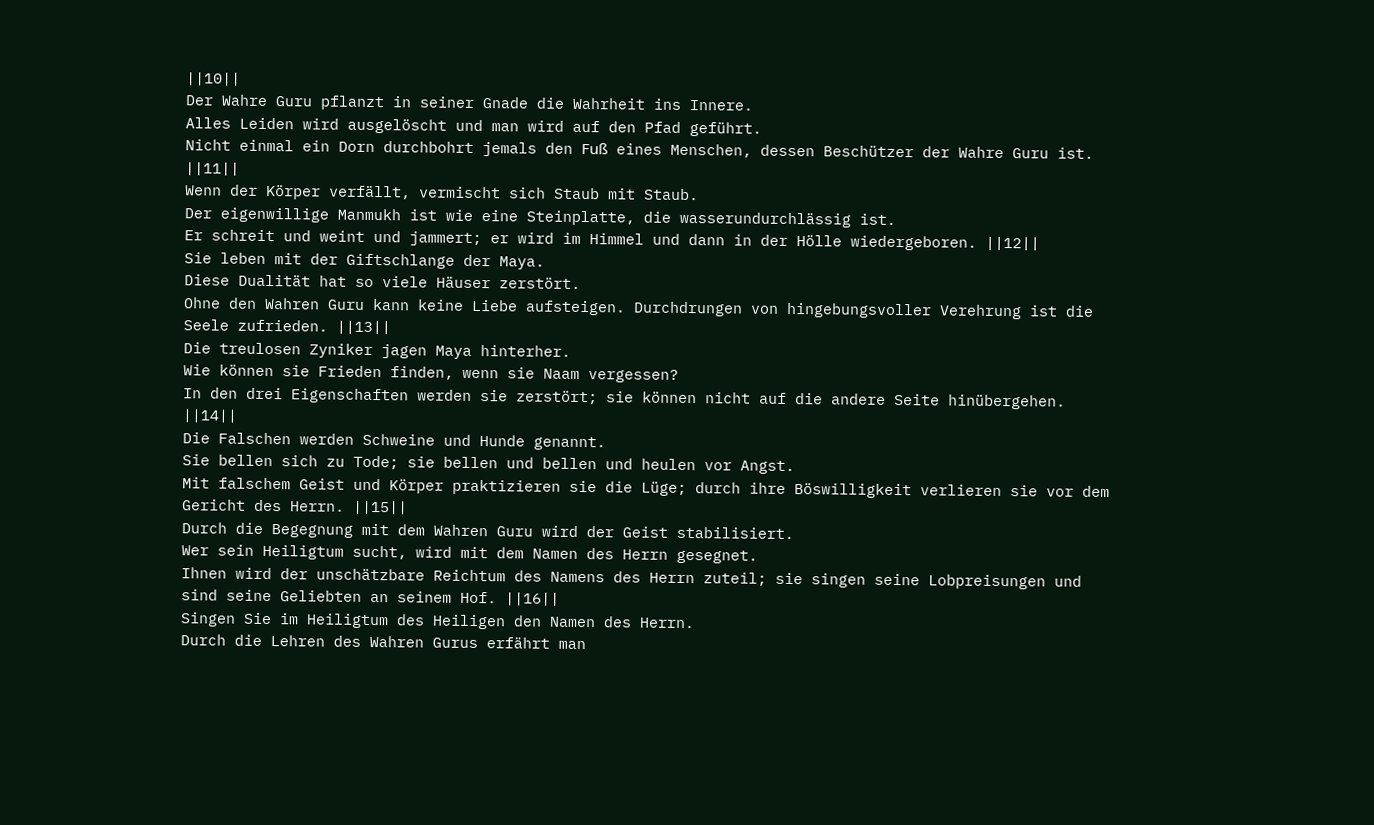||10||
Der Wahre Guru pflanzt in seiner Gnade die Wahrheit ins Innere.
Alles Leiden wird ausgelöscht und man wird auf den Pfad geführt.
Nicht einmal ein Dorn durchbohrt jemals den Fuß eines Menschen, dessen Beschützer der Wahre Guru ist. ||11||
Wenn der Körper verfällt, vermischt sich Staub mit Staub.
Der eigenwillige Manmukh ist wie eine Steinplatte, die wasserundurchlässig ist.
Er schreit und weint und jammert; er wird im Himmel und dann in der Hölle wiedergeboren. ||12||
Sie leben mit der Giftschlange der Maya.
Diese Dualität hat so viele Häuser zerstört.
Ohne den Wahren Guru kann keine Liebe aufsteigen. Durchdrungen von hingebungsvoller Verehrung ist die Seele zufrieden. ||13||
Die treulosen Zyniker jagen Maya hinterher.
Wie können sie Frieden finden, wenn sie Naam vergessen?
In den drei Eigenschaften werden sie zerstört; sie können nicht auf die andere Seite hinübergehen. ||14||
Die Falschen werden Schweine und Hunde genannt.
Sie bellen sich zu Tode; sie bellen und bellen und heulen vor Angst.
Mit falschem Geist und Körper praktizieren sie die Lüge; durch ihre Böswilligkeit verlieren sie vor dem Gericht des Herrn. ||15||
Durch die Begegnung mit dem Wahren Guru wird der Geist stabilisiert.
Wer sein Heiligtum sucht, wird mit dem Namen des Herrn gesegnet.
Ihnen wird der unschätzbare Reichtum des Namens des Herrn zuteil; sie singen seine Lobpreisungen und sind seine Geliebten an seinem Hof. ||16||
Singen Sie im Heiligtum des Heiligen den Namen des Herrn.
Durch die Lehren des Wahren Gurus erfährt man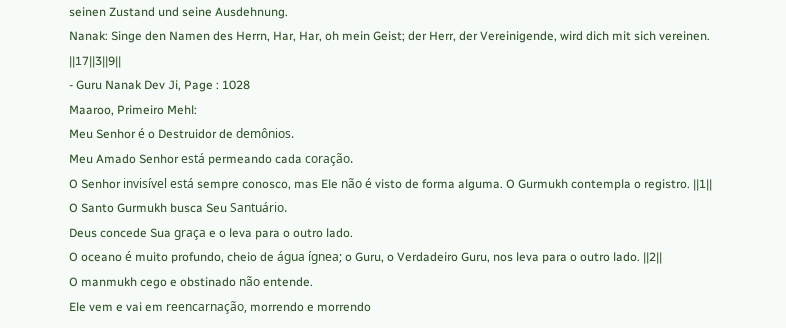seinen Zustand und seine Ausdehnung.
Nanak: Singe den Namen des Herrn, Har, Har, oh mein Geist; der Herr, der Vereinigende, wird dich mit sich vereinen. ||17||3||9||
- Guru Nanak Dev Ji, Page : 1028
Maaroo, Primeiro Mehl:
Meu Senhor é o Destruidor de demônios.
Meu Amado Senhor está permeando cada coração.
O Senhor invisível está sempre conosco, mas Ele não é visto de forma alguma. O Gurmukh contempla o registro. ||1||
O Santo Gurmukh busca Seu Santuário.
Deus concede Sua graça e o leva para o outro lado.
O oceano é muito profundo, cheio de água ígnea; o Guru, o Verdadeiro Guru, nos leva para o outro lado. ||2||
O manmukh cego e obstinado não entende.
Ele vem e vai em reencarnação, morrendo e morrendo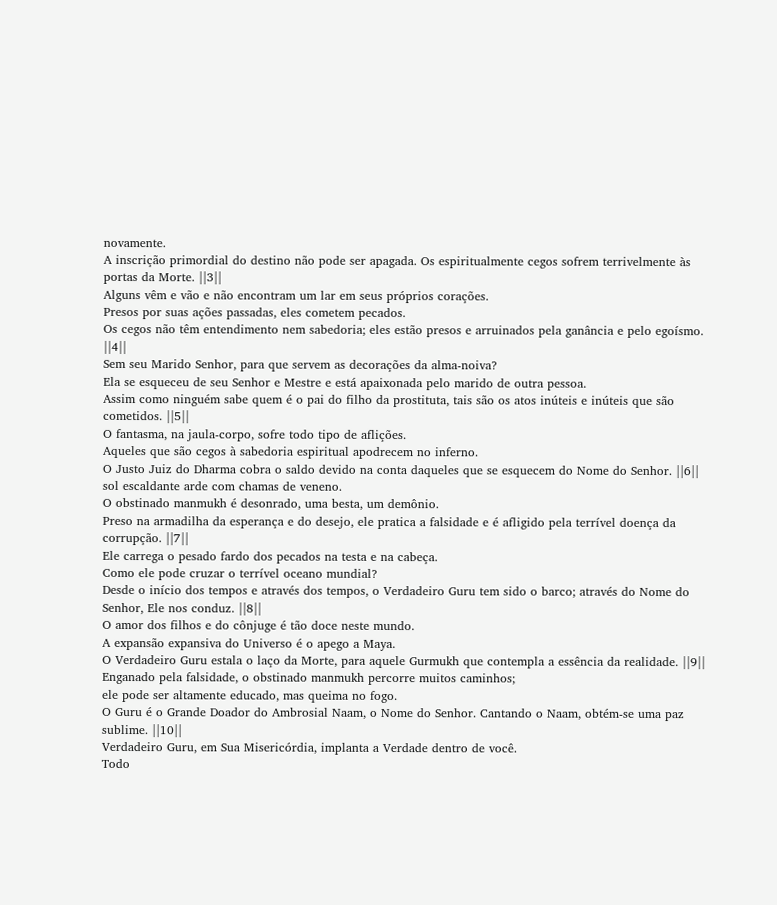novamente.
A inscrição primordial do destino não pode ser apagada. Os espiritualmente cegos sofrem terrivelmente às portas da Morte. ||3||
Alguns vêm e vão e não encontram um lar em seus próprios corações.
Presos por suas ações passadas, eles cometem pecados.
Os cegos não têm entendimento nem sabedoria; eles estão presos e arruinados pela ganância e pelo egoísmo. ||4||
Sem seu Marido Senhor, para que servem as decorações da alma-noiva?
Ela se esqueceu de seu Senhor e Mestre e está apaixonada pelo marido de outra pessoa.
Assim como ninguém sabe quem é o pai do filho da prostituta, tais são os atos inúteis e inúteis que são cometidos. ||5||
O fantasma, na jaula-corpo, sofre todo tipo de aflições.
Aqueles que são cegos à sabedoria espiritual apodrecem no inferno.
O Justo Juiz do Dharma cobra o saldo devido na conta daqueles que se esquecem do Nome do Senhor. ||6||
sol escaldante arde com chamas de veneno.
O obstinado manmukh é desonrado, uma besta, um demônio.
Preso na armadilha da esperança e do desejo, ele pratica a falsidade e é afligido pela terrível doença da corrupção. ||7||
Ele carrega o pesado fardo dos pecados na testa e na cabeça.
Como ele pode cruzar o terrível oceano mundial?
Desde o início dos tempos e através dos tempos, o Verdadeiro Guru tem sido o barco; através do Nome do Senhor, Ele nos conduz. ||8||
O amor dos filhos e do cônjuge é tão doce neste mundo.
A expansão expansiva do Universo é o apego a Maya.
O Verdadeiro Guru estala o laço da Morte, para aquele Gurmukh que contempla a essência da realidade. ||9||
Enganado pela falsidade, o obstinado manmukh percorre muitos caminhos;
ele pode ser altamente educado, mas queima no fogo.
O Guru é o Grande Doador do Ambrosial Naam, o Nome do Senhor. Cantando o Naam, obtém-se uma paz sublime. ||10||
Verdadeiro Guru, em Sua Misericórdia, implanta a Verdade dentro de você.
Todo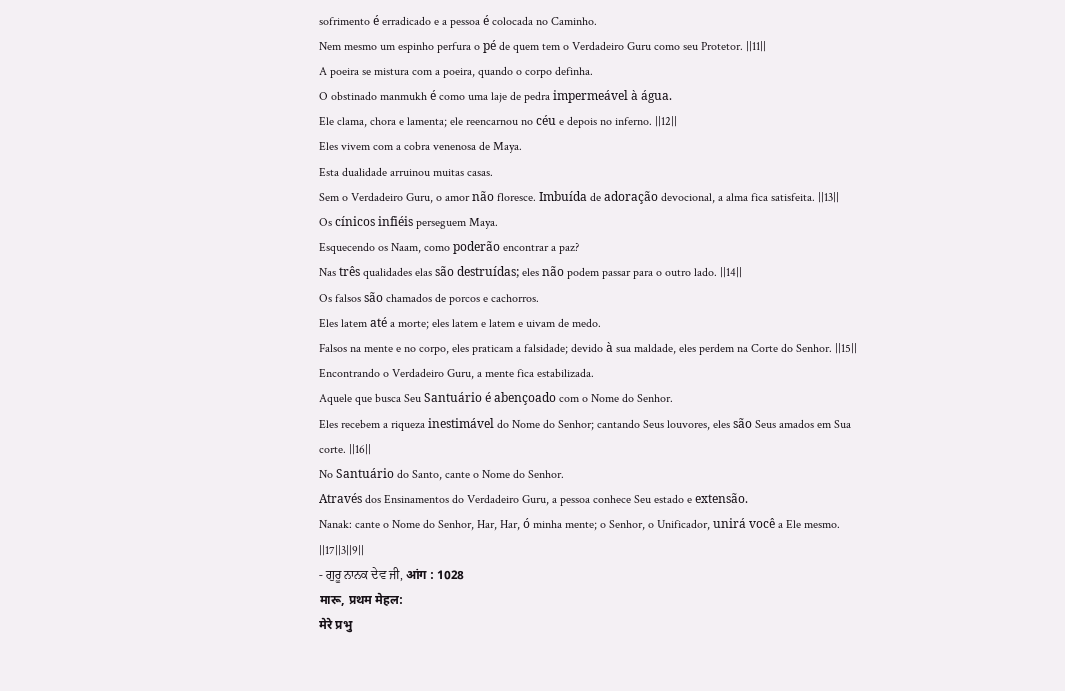sofrimento é erradicado e a pessoa é colocada no Caminho.
Nem mesmo um espinho perfura o pé de quem tem o Verdadeiro Guru como seu Protetor. ||11||
A poeira se mistura com a poeira, quando o corpo definha.
O obstinado manmukh é como uma laje de pedra impermeável à água.
Ele clama, chora e lamenta; ele reencarnou no céu e depois no inferno. ||12||
Eles vivem com a cobra venenosa de Maya.
Esta dualidade arruinou muitas casas.
Sem o Verdadeiro Guru, o amor não floresce. Imbuída de adoração devocional, a alma fica satisfeita. ||13||
Os cínicos infiéis perseguem Maya.
Esquecendo os Naam, como poderão encontrar a paz?
Nas três qualidades elas são destruídas; eles não podem passar para o outro lado. ||14||
Os falsos são chamados de porcos e cachorros.
Eles latem até a morte; eles latem e latem e uivam de medo.
Falsos na mente e no corpo, eles praticam a falsidade; devido à sua maldade, eles perdem na Corte do Senhor. ||15||
Encontrando o Verdadeiro Guru, a mente fica estabilizada.
Aquele que busca Seu Santuário é abençoado com o Nome do Senhor.
Eles recebem a riqueza inestimável do Nome do Senhor; cantando Seus louvores, eles são Seus amados em Sua corte. ||16||
No Santuário do Santo, cante o Nome do Senhor.
Através dos Ensinamentos do Verdadeiro Guru, a pessoa conhece Seu estado e extensão.
Nanak: cante o Nome do Senhor, Har, Har, ó minha mente; o Senhor, o Unificador, unirá você a Ele mesmo. ||17||3||9||
- ਗੁਰੂ ਨਾਨਕ ਦੇਵ ਜੀ, आंग : 1028
मारू, प्रथम मेहल:
मेरे प्रभु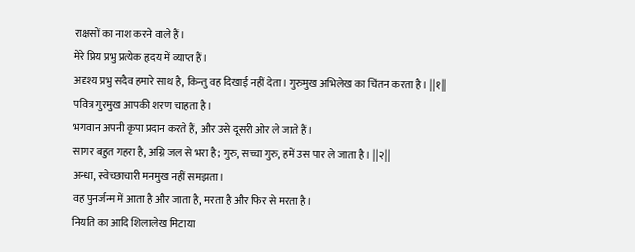राक्षसों का नाश करने वाले हैं।
मेरे प्रिय प्रभु प्रत्येक हृदय में व्याप्त हैं।
अदृश्य प्रभु सदैव हमारे साथ है, किन्तु वह दिखाई नहीं देता। गुरुमुख अभिलेख का चिंतन करता है। ||१||
पवित्र गुरमुख आपकी शरण चाहता है।
भगवान अपनी कृपा प्रदान करते हैं, और उसे दूसरी ओर ले जाते हैं।
सागर बहुत गहरा है, अग्नि जल से भरा है; गुरु, सच्चा गुरु, हमें उस पार ले जाता है। ||२||
अन्धा, स्वेच्छाचारी मनमुख नहीं समझता।
वह पुनर्जन्म में आता है और जाता है, मरता है और फिर से मरता है।
नियति का आदि शिलालेख मिटाया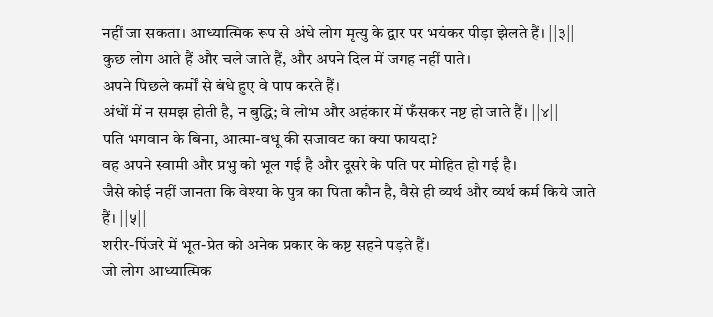नहीं जा सकता। आध्यात्मिक रूप से अंधे लोग मृत्यु के द्वार पर भयंकर पीड़ा झेलते हैं। ||३||
कुछ लोग आते हैं और चले जाते हैं, और अपने दिल में जगह नहीं पाते।
अपने पिछले कर्मों से बंधे हुए वे पाप करते हैं।
अंधों में न समझ होती है, न बुद्धि; वे लोभ और अहंकार में फँसकर नष्ट हो जाते हैं। ||४||
पति भगवान के बिना, आत्मा-वधू की सजावट का क्या फायदा?
वह अपने स्वामी और प्रभु को भूल गई है और दूसरे के पति पर मोहित हो गई है।
जैसे कोई नहीं जानता कि वेश्या के पुत्र का पिता कौन है, वैसे ही व्यर्थ और व्यर्थ कर्म किये जाते हैं। ||५||
शरीर-पिंजरे में भूत-प्रेत को अनेक प्रकार के कष्ट सहने पड़ते हैं।
जो लोग आध्यात्मिक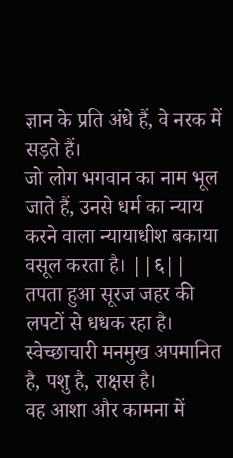ज्ञान के प्रति अंधे हैं, वे नरक में सड़ते हैं।
जो लोग भगवान का नाम भूल जाते हैं, उनसे धर्म का न्याय करने वाला न्यायाधीश बकाया वसूल करता है। ||६||
तपता हुआ सूरज जहर की लपटों से धधक रहा है।
स्वेच्छाचारी मनमुख अपमानित है, पशु है, राक्षस है।
वह आशा और कामना में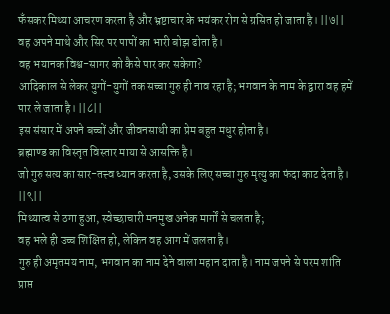फँसकर मिथ्या आचरण करता है और भ्रष्टाचार के भयंकर रोग से ग्रसित हो जाता है। ||७||
वह अपने माथे और सिर पर पापों का भारी बोझ ढोता है।
वह भयानक विश्व-सागर को कैसे पार कर सकेगा?
आदिकाल से लेकर युगों-युगों तक सच्चा गुरु ही नाव रहा है; भगवान के नाम के द्वारा वह हमें पार ले जाता है। ||८||
इस संसार में अपने बच्चों और जीवनसाथी का प्रेम बहुत मधुर होता है।
ब्रह्माण्ड का विस्तृत विस्तार माया से आसक्ति है।
जो गुरु सत्य का सार-तत्त्व ध्यान करता है, उसके लिए सच्चा गुरु मृत्यु का फंदा काट देता है। ||९||
मिथ्यात्व से ठगा हुआ, स्वेच्छाचारी मनमुख अनेक मार्गों से चलता है;
वह भले ही उच्च शिक्षित हो, लेकिन वह आग में जलता है।
गुरु ही अमृतमय नाम, भगवान का नाम देने वाला महान दाता है। नाम जपने से परम शांति प्राप्त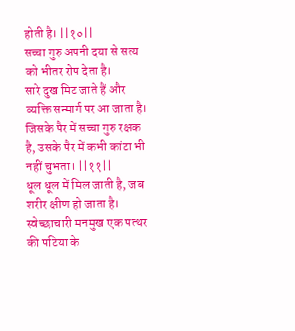होती है। ||१०||
सच्चा गुरु अपनी दया से सत्य को भीतर रोप देता है।
सारे दुख मिट जाते हैं और व्यक्ति सन्मार्ग पर आ जाता है।
जिसके पैर में सच्चा गुरु रक्षक है, उसके पैर में कभी कांटा भी नहीं चुभता। ||११||
धूल धूल में मिल जाती है, जब शरीर क्षीण हो जाता है।
स्वेच्छाचारी मनमुख एक पत्थर की पटिया के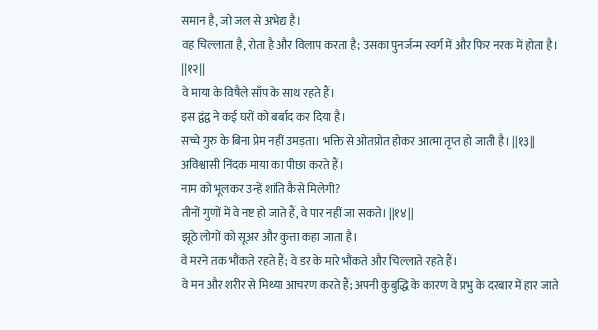समान है, जो जल से अभेद्य है।
वह चिल्लाता है, रोता है और विलाप करता है; उसका पुनर्जन्म स्वर्ग में और फिर नरक में होता है। ||१२||
वे माया के विषैले साँप के साथ रहते हैं।
इस द्वंद्व ने कई घरों को बर्बाद कर दिया है।
सच्चे गुरु के बिना प्रेम नहीं उमड़ता। भक्ति से ओतप्रोत होकर आत्मा तृप्त हो जाती है। ||१३||
अविश्वासी निंदक माया का पीछा करते हैं।
नाम को भूलकर उन्हें शांति कैसे मिलेगी?
तीनों गुणों में वे नष्ट हो जाते हैं, वे पार नहीं जा सकते। ||१४||
झूठे लोगों को सूअर और कुत्ता कहा जाता है।
वे मरने तक भौंकते रहते हैं; वे डर के मारे भौंकते और चिल्लाते रहते हैं।
वे मन और शरीर से मिथ्या आचरण करते हैं; अपनी कुबुद्धि के कारण वे प्रभु के दरबार में हार जाते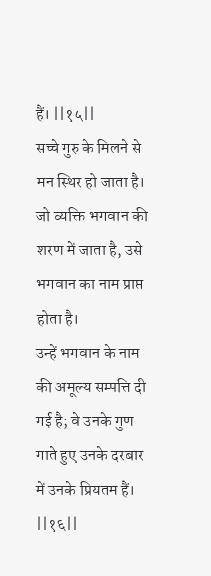हैं। ||१५||
सच्चे गुरु के मिलने से मन स्थिर हो जाता है।
जो व्यक्ति भगवान की शरण में जाता है, उसे भगवान का नाम प्राप्त होता है।
उन्हें भगवान के नाम की अमूल्य सम्पत्ति दी गई है; वे उनके गुण गाते हुए उनके दरबार में उनके प्रियतम हैं। ||१६||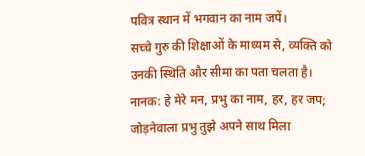पवित्र स्थान में भगवान का नाम जपें।
सच्चे गुरु की शिक्षाओं के माध्यम से, व्यक्ति को उनकी स्थिति और सीमा का पता चलता है।
नानक: हे मेरे मन, प्रभु का नाम, हर, हर जप; जोड़नेवाला प्रभु तुझे अपने साथ मिला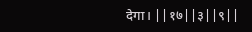देगा। ||१७||३||९||